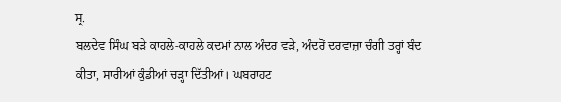ਸ੍ਰ.
ਬਲਦੇਵ ਸਿੰਘ ਬੜੇ ਕਾਹਲੇ-ਕਾਹਲੇ ਕਦਮਾਂ ਨਾਲ ਅੰਦਰ ਵੜੇ, ਅੰਦਰੋਂ ਦਰਵਾਜ਼ਾ ਚੰਗੀ ਤਰ੍ਹਾਂ ਬੰਦ
ਕੀਤਾ, ਸਾਰੀਆਂ ਕੁੰਡੀਆਂ ਚੜ੍ਹਾ ਦਿੱਤੀਆਂ। ਘਬਰਾਹਟ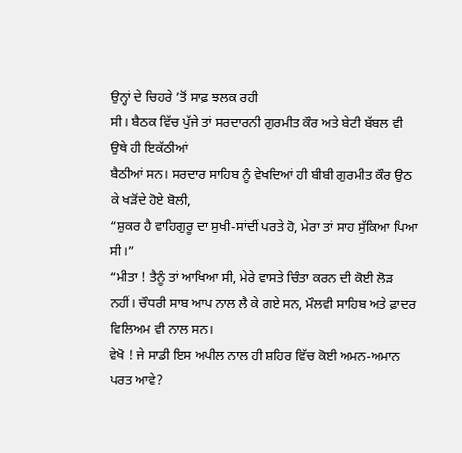ਉਨ੍ਹਾਂ ਦੇ ਚਿਹਰੇ ’ਤੋਂ ਸਾਫ਼ ਝਲਕ ਰਹੀ
ਸੀ। ਬੈਠਕ ਵਿੱਚ ਪੁੱਜੇ ਤਾਂ ਸਰਦਾਰਨੀ ਗੁਰਮੀਤ ਕੌਰ ਅਤੇ ਬੇਟੀ ਬੱਬਲ ਵੀ ਉਥੇ ਹੀ ਇਕੱਠੀਆਂ
ਬੈਠੀਆਂ ਸਨ। ਸਰਦਾਰ ਸਾਹਿਬ ਨੂੰ ਵੇਖਦਿਆਂ ਹੀ ਬੀਬੀ ਗੁਰਮੀਤ ਕੌਰ ਉਠ ਕੇ ਖੜੋਂਦੇ ਹੋਏ ਬੋਲੀ,
“ਸ਼ੁਕਰ ਹੈ ਵਾਹਿਗੁਰੂ ਦਾ ਸੁਖੀ-ਸਾਂਦੀਂ ਪਰਤੇ ਹੋ, ਮੇਰਾ ਤਾਂ ਸਾਹ ਸੁੱਕਿਆ ਪਿਆ ਸੀ।”
“ਮੀਤਾ ! ਤੈਨੂੰ ਤਾਂ ਆਖਿਆ ਸੀ, ਮੇਰੇ ਵਾਸਤੇ ਚਿੰਤਾ ਕਰਨ ਦੀ ਕੋਈ ਲੋੜ
ਨਹੀਂ। ਚੌਧਰੀ ਸਾਬ ਆਪ ਨਾਲ ਲੈ ਕੇ ਗਏ ਸਨ, ਮੌਲਵੀ ਸਾਹਿਬ ਅਤੇ ਫ਼ਾਦਰ ਵਿਲਿਅਮ ਵੀ ਨਾਲ ਸਨ।
ਵੇਖੋ ! ਜੇ ਸਾਡੀ ਇਸ ਅਪੀਲ ਨਾਲ ਹੀ ਸ਼ਹਿਰ ਵਿੱਚ ਕੋਈ ਅਮਨ-ਅਮਾਨ ਪਰਤ ਆਵੇ?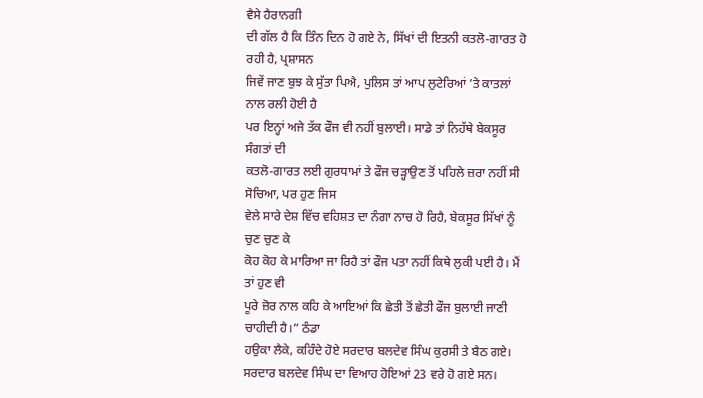ਵੈਸੇ ਹੈਰਾਨਗੀ
ਦੀ ਗੱਲ ਹੈ ਕਿ ਤਿੰਨ ਦਿਨ ਹੋ ਗਏ ਨੇ, ਸਿੱਖਾਂ ਦੀ ਇਤਨੀ ਕਤਲੋ-ਗਾਰਤ ਹੋ ਰਹੀ ਹੈ, ਪ੍ਰਸ਼ਾਸਨ
ਜਿਵੇਂ ਜਾਣ ਬੁਝ ਕੇ ਸੁੱਤਾ ਪਿਐ, ਪੁਲਿਸ ਤਾਂ ਆਪ ਲੁਟੇਰਿਆਂ ’ਤੇ ਕਾਤਲਾਂ ਨਾਲ ਰਲੀ ਹੋਈ ਹੈ
ਪਰ ਇਨ੍ਹਾਂ ਅਜੇ ਤੱਕ ਫੌਜ ਵੀ ਨਹੀਂ ਬੁਲਾਈ। ਸਾਡੇ ਤਾਂ ਨਿਹੱਥੇ ਬੇਕਸੂਰ ਸੰਗਤਾਂ ਦੀ
ਕਤਲੋ-ਗਾਰਤ ਲਈ ਗੁਰਧਾਮਾਂ ਤੇ ਫੌਜ ਚੜ੍ਹਾਉਣ ਤੋਂ ਪਹਿਲੇ ਜ਼ਰਾ ਨਹੀਂ ਸੀ ਸੋਚਿਆ, ਪਰ ਹੁਣ ਜਿਸ
ਵੇਲੇ ਸਾਰੇ ਦੇਸ਼ ਵਿੱਚ ਵਹਿਸ਼ਤ ਦਾ ਨੰਗਾ ਨਾਚ ਹੋ ਰਿਹੈ, ਬੇਕਸੂਰ ਸਿੱਖਾਂ ਨੂੰ ਚੁਣ ਚੁਣ ਕੇ
ਕੋਹ ਕੋਹ ਕੇ ਮਾਰਿਆ ਜਾ ਰਿਹੈ ਤਾਂ ਫੌਜ ਪਤਾ ਨਹੀਂ ਕਿਥੇ ਲੁਕੀ ਪਈ ਹੈ। ਮੈਂ ਤਾਂ ਹੁਣ ਵੀ
ਪੂਰੇ ਜ਼ੋਰ ਨਾਲ ਕਹਿ ਕੇ ਆਇਆਂ ਕਿ ਛੇਤੀ ਤੋਂ ਛੇਤੀ ਫੌਜ ਬੁਲਾਈ ਜਾਣੀ ਚਾਹੀਦੀ ਹੈ।” ਠੰਡਾ
ਹਉਕਾ ਲੈਕੇ, ਕਹਿੰਦੇ ਹੋਏ ਸਰਦਾਰ ਬਲਦੇਵ ਸਿੰਘ ਕੁਰਸੀ ਤੇ ਬੈਠ ਗਏ।
ਸਰਦਾਰ ਬਲਦੇਵ ਸਿੰਘ ਦਾ ਵਿਆਹ ਹੋਇਆਂ 23 ਵਰੇ ਹੋ ਗਏ ਸਨ।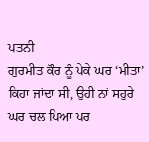ਪਤਨੀ
ਗੁਰਮੀਤ ਕੌਰ ਨੂੰ ਪੇਕੇ ਘਰ ‘ਮੀਤਾ’ ਕਿਹਾ ਜਾਂਦਾ ਸੀ, ਉਹੀ ਨਾਂ ਸਹੁਰੇ ਘਰ ਚਲ ਪਿਆ ਪਰ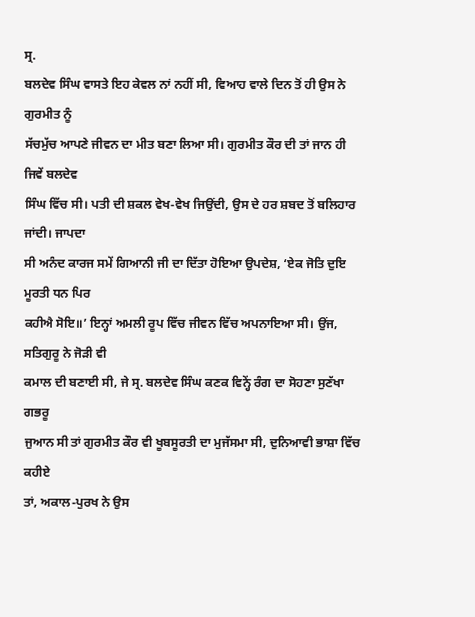ਸ੍ਰ.
ਬਲਦੇਵ ਸਿੰਘ ਵਾਸਤੇ ਇਹ ਕੇਵਲ ਨਾਂ ਨਹੀਂ ਸੀ, ਵਿਆਹ ਵਾਲੇ ਦਿਨ ਤੋਂ ਹੀ ਉਸ ਨੇ ਗੁਰਮੀਤ ਨੂੰ
ਸੱਚਮੁੱਚ ਆਪਣੇ ਜੀਵਨ ਦਾ ਮੀਤ ਬਣਾ ਲਿਆ ਸੀ। ਗੁਰਮੀਤ ਕੌਰ ਦੀ ਤਾਂ ਜਾਨ ਹੀ ਜਿਵੇਂ ਬਲਦੇਵ
ਸਿੰਘ ਵਿੱਚ ਸੀ। ਪਤੀ ਦੀ ਸ਼ਕਲ ਵੇਖ-ਵੇਖ ਜਿਉਂਦੀ, ਉਸ ਦੇ ਹਰ ਸ਼ਬਦ ਤੋਂ ਬਲਿਹਾਰ ਜਾਂਦੀ। ਜਾਪਦਾ
ਸੀ ਅਨੰਦ ਕਾਰਜ ਸਮੇਂ ਗਿਆਨੀ ਜੀ ਦਾ ਦਿੱਤਾ ਹੋਇਆ ਉਪਦੇਸ਼, ‘ਏਕ ਜੋਤਿ ਦੁਇ ਮੂਰਤੀ ਧਨ ਪਿਰ
ਕਹੀਐ ਸੋਇ॥’ ਇਨ੍ਹਾਂ ਅਮਲੀ ਰੂਪ ਵਿੱਚ ਜੀਵਨ ਵਿੱਚ ਅਪਨਾਇਆ ਸੀ। ਉਂਜ, ਸਤਿਗੁਰੂ ਨੇ ਜੋੜੀ ਵੀ
ਕਮਾਲ ਦੀ ਬਣਾਈ ਸੀ, ਜੇ ਸ੍ਰ. ਬਲਦੇਵ ਸਿੰਘ ਕਣਕ ਵਿਨ੍ਹੇਂ ਰੰਗ ਦਾ ਸੋਹਣਾ ਸੁਣੱਖਾ ਗਭਰੂ
ਜੁਆਨ ਸੀ ਤਾਂ ਗੁਰਮੀਤ ਕੌਰ ਵੀ ਖੂਬਸੂਰਤੀ ਦਾ ਮੁਜੱਸਮਾ ਸੀ, ਦੁਨਿਆਵੀ ਭਾਸ਼ਾ ਵਿੱਚ ਕਹੀਏ
ਤਾਂ, ਅਕਾਲ-ਪੁਰਖ ਨੇ ਉਸ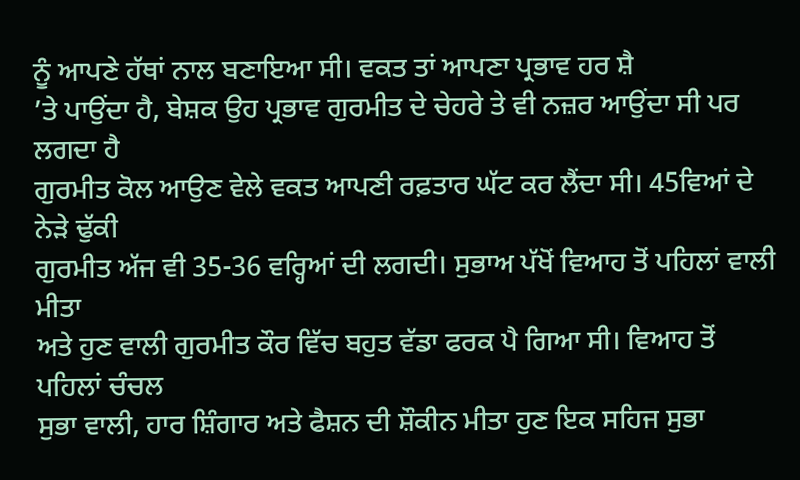ਨੂੰ ਆਪਣੇ ਹੱਥਾਂ ਨਾਲ ਬਣਾਇਆ ਸੀ। ਵਕਤ ਤਾਂ ਆਪਣਾ ਪ੍ਰਭਾਵ ਹਰ ਸ਼ੈ
’ਤੇ ਪਾਉਂਦਾ ਹੈ, ਬੇਸ਼ਕ ਉਹ ਪ੍ਰਭਾਵ ਗੁਰਮੀਤ ਦੇ ਚੇਹਰੇ ਤੇ ਵੀ ਨਜ਼ਰ ਆਉਂਦਾ ਸੀ ਪਰ ਲਗਦਾ ਹੈ
ਗੁਰਮੀਤ ਕੋਲ ਆਉਣ ਵੇਲੇ ਵਕਤ ਆਪਣੀ ਰਫ਼ਤਾਰ ਘੱਟ ਕਰ ਲੈਂਦਾ ਸੀ। 45ਵਿਆਂ ਦੇ ਨੇੜੇ ਢੁੱਕੀ
ਗੁਰਮੀਤ ਅੱਜ ਵੀ 35-36 ਵਰ੍ਹਿਆਂ ਦੀ ਲਗਦੀ। ਸੁਭਾਅ ਪੱਖੋਂ ਵਿਆਹ ਤੋਂ ਪਹਿਲਾਂ ਵਾਲੀ ਮੀਤਾ
ਅਤੇ ਹੁਣ ਵਾਲੀ ਗੁਰਮੀਤ ਕੌਰ ਵਿੱਚ ਬਹੁਤ ਵੱਡਾ ਫਰਕ ਪੈ ਗਿਆ ਸੀ। ਵਿਆਹ ਤੋਂ ਪਹਿਲਾਂ ਚੰਚਲ
ਸੁਭਾ ਵਾਲੀ, ਹਾਰ ਸ਼ਿੰਗਾਰ ਅਤੇ ਫੈਸ਼ਨ ਦੀ ਸ਼ੌਕੀਨ ਮੀਤਾ ਹੁਣ ਇਕ ਸਹਿਜ ਸੁਭਾ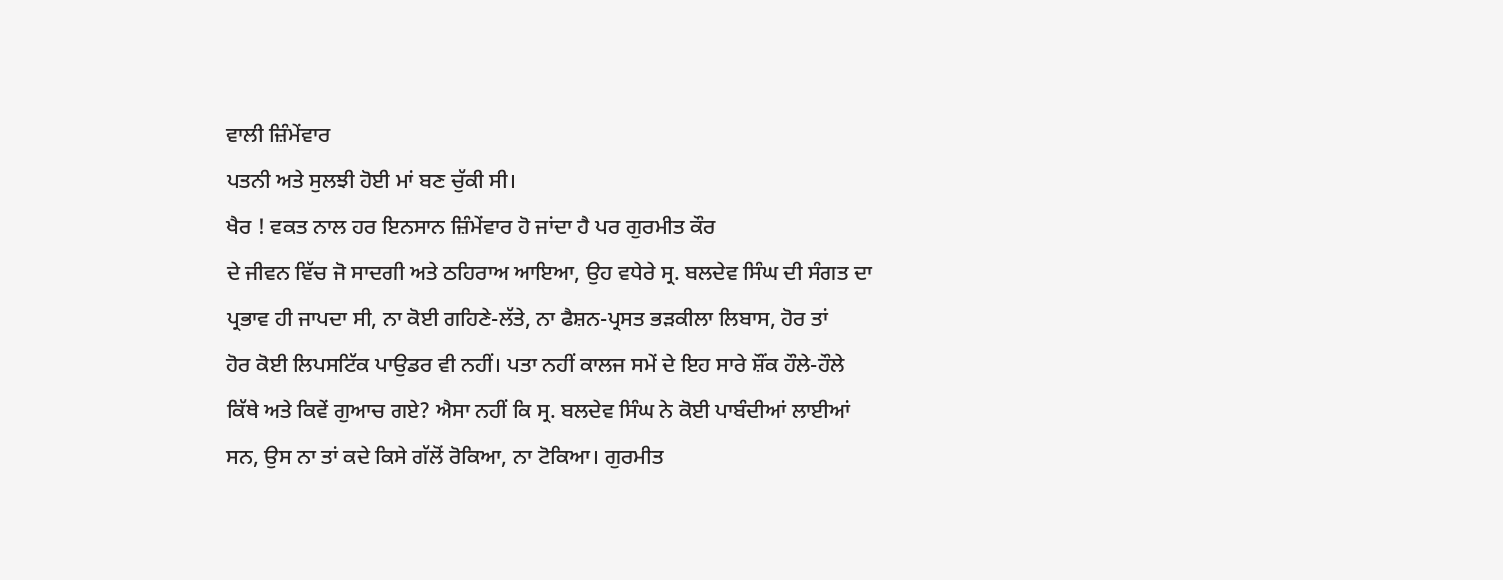ਵਾਲੀ ਜ਼ਿੰਮੇਂਵਾਰ
ਪਤਨੀ ਅਤੇ ਸੁਲਝੀ ਹੋਈ ਮਾਂ ਬਣ ਚੁੱਕੀ ਸੀ।
ਖੈਰ ! ਵਕਤ ਨਾਲ ਹਰ ਇਨਸਾਨ ਜ਼ਿੰਮੇਂਵਾਰ ਹੋ ਜਾਂਦਾ ਹੈ ਪਰ ਗੁਰਮੀਤ ਕੌਰ
ਦੇ ਜੀਵਨ ਵਿੱਚ ਜੋ ਸਾਦਗੀ ਅਤੇ ਠਹਿਰਾਅ ਆਇਆ, ਉਹ ਵਧੇਰੇ ਸ੍ਰ. ਬਲਦੇਵ ਸਿੰਘ ਦੀ ਸੰਗਤ ਦਾ
ਪ੍ਰਭਾਵ ਹੀ ਜਾਪਦਾ ਸੀ, ਨਾ ਕੋਈ ਗਹਿਣੇ-ਲੱਤੇ, ਨਾ ਫੈਸ਼ਨ-ਪ੍ਰਸਤ ਭੜਕੀਲਾ ਲਿਬਾਸ, ਹੋਰ ਤਾਂ
ਹੋਰ ਕੋਈ ਲਿਪਸਟਿੱਕ ਪਾਉਡਰ ਵੀ ਨਹੀਂ। ਪਤਾ ਨਹੀਂ ਕਾਲਜ ਸਮੇਂ ਦੇ ਇਹ ਸਾਰੇ ਸ਼ੌਂਕ ਹੌਲੇ-ਹੌਲੇ
ਕਿੱਥੇ ਅਤੇ ਕਿਵੇਂ ਗੁਆਚ ਗਏ? ਐਸਾ ਨਹੀਂ ਕਿ ਸ੍ਰ. ਬਲਦੇਵ ਸਿੰਘ ਨੇ ਕੋਈ ਪਾਬੰਦੀਆਂ ਲਾਈਆਂ
ਸਨ, ਉਸ ਨਾ ਤਾਂ ਕਦੇ ਕਿਸੇ ਗੱਲੋਂ ਰੋਕਿਆ, ਨਾ ਟੋਕਿਆ। ਗੁਰਮੀਤ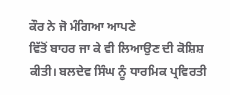ਕੌਰ ਨੇ ਜੋ ਮੰਗਿਆ ਆਪਣੇ
ਵਿੱਤੋਂ ਬਾਹਰ ਜਾ ਕੇ ਵੀ ਲਿਆਉਣ ਦੀ ਕੋਸ਼ਿਸ਼ ਕੀਤੀ। ਬਲਦੇਵ ਸਿੰਘ ਨੂੰ ਧਾਰਮਿਕ ਪ੍ਰਵਿਰਤੀ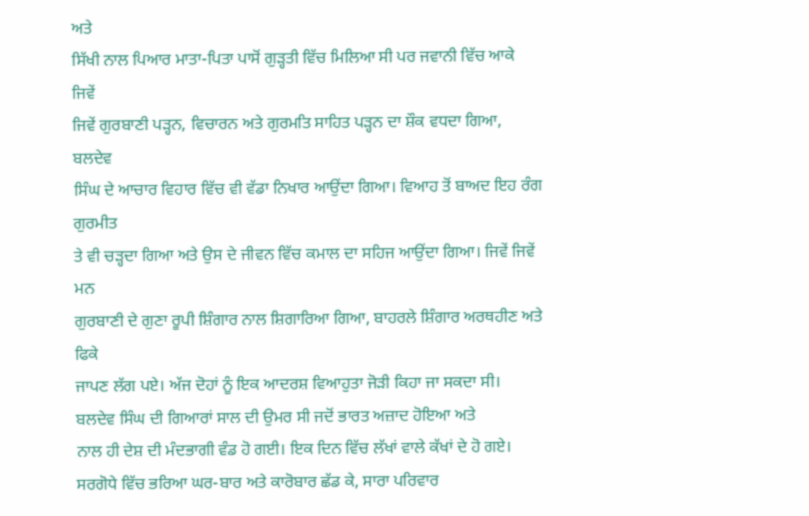ਅਤੇ
ਸਿੱਖੀ ਨਾਲ ਪਿਆਰ ਮਾਤਾ-ਪਿਤਾ ਪਾਸੋਂ ਗੁੜ੍ਹਤੀ ਵਿੱਚ ਮਿਲਿਆ ਸੀ ਪਰ ਜਵਾਨੀ ਵਿੱਚ ਆਕੇ ਜਿਵੇਂ
ਜਿਵੇਂ ਗੁਰਬਾਣੀ ਪੜ੍ਹਨ, ਵਿਚਾਰਨ ਅਤੇ ਗੁਰਮਤਿ ਸਾਹਿਤ ਪੜ੍ਹਨ ਦਾ ਸ਼ੌਕ ਵਧਦਾ ਗਿਆ, ਬਲਦੇਵ
ਸਿੰਘ ਦੇ ਆਚਾਰ ਵਿਹਾਰ ਵਿੱਚ ਵੀ ਵੱਡਾ ਨਿਖਾਰ ਆਉਂਦਾ ਗਿਆ। ਵਿਆਹ ਤੋਂ ਬਾਅਦ ਇਹ ਰੰਗ ਗੁਰਮੀਤ
ਤੇ ਵੀ ਚੜ੍ਹਦਾ ਗਿਆ ਅਤੇ ਉਸ ਦੇ ਜੀਵਨ ਵਿੱਚ ਕਮਾਲ ਦਾ ਸਹਿਜ ਆਉਂਦਾ ਗਿਆ। ਜਿਵੇਂ ਜਿਵੇਂ ਮਨ
ਗੁਰਬਾਣੀ ਦੇ ਗੁਣਾ ਰੂਪੀ ਸ਼ਿੰਗਾਰ ਨਾਲ ਸ਼ਿਗਾਰਿਆ ਗਿਆ, ਬਾਹਰਲੇ ਸ਼ਿੰਗਾਰ ਅਰਥਹੀਣ ਅਤੇ ਫਿਕੇ
ਜਾਪਣ ਲੱਗ ਪਏ। ਅੱਜ ਦੋਹਾਂ ਨੂੰ ਇਕ ਆਦਰਸ਼ ਵਿਆਹੁਤਾ ਜੋੜੀ ਕਿਹਾ ਜਾ ਸਕਦਾ ਸੀ।
ਬਲਦੇਵ ਸਿੰਘ ਦੀ ਗਿਆਰਾਂ ਸਾਲ ਦੀ ਉਮਰ ਸੀ ਜਦੋਂ ਭਾਰਤ ਅਜ਼ਾਦ ਹੋਇਆ ਅਤੇ
ਨਾਲ ਹੀ ਦੇਸ਼ ਦੀ ਮੰਦਭਾਗੀ ਵੰਡ ਹੋ ਗਈ। ਇਕ ਦਿਨ ਵਿੱਚ ਲੱਖਾਂ ਵਾਲੇ ਕੱਖਾਂ ਦੇ ਹੋ ਗਏ।
ਸਰਗੋਧੇ ਵਿੱਚ ਭਰਿਆ ਘਰ-ਬਾਰ ਅਤੇ ਕਾਰੋਬਾਰ ਛੱਡ ਕੇ, ਸਾਰਾ ਪਰਿਵਾਰ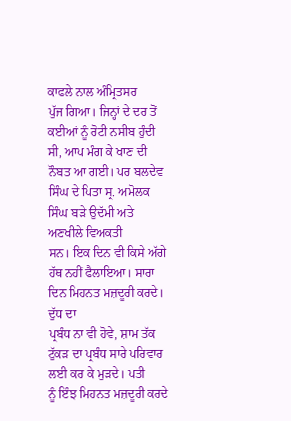ਕਾਫਲੇ ਨਾਲ ਅੰਮ੍ਰਿਤਸਰ
ਪੁੱਜ ਗਿਆ। ਜਿਨ੍ਹਾਂ ਦੇ ਦਰ ਤੋਂ ਕਈਆਂ ਨੂੰ ਰੋਟੀ ਨਸੀਬ ਹੁੰਦੀ ਸੀ, ਆਪ ਮੰਗ ਕੇ ਖਾਣ ਦੀ
ਨੌਬਤ ਆ ਗਈ। ਪਰ ਬਲਦੇਵ ਸਿੰਘ ਦੇ ਪਿਤਾ ਸ੍ਰ. ਅਮੋਲਕ ਸਿੰਘ ਬੜੇ ਉਦੱਮੀ ਅਤੇ ਅਣਖੀਲੇ ਵਿਅਕਤੀ
ਸਨ। ਇਕ ਦਿਨ ਵੀ ਕਿਸੇ ਅੱਗੇ ਹੱਥ ਨਹੀਂ ਫੈਲਾਇਆ। ਸਾਰਾ ਦਿਨ ਮਿਹਨਤ ਮਜ਼ਦੂਰੀ ਕਰਦੇ। ਦੁੱਧ ਦਾ
ਪ੍ਰਬੰਧ ਨਾ ਵੀ ਹੋਵੇ, ਸ਼ਾਮ ਤੱਕ ਟੁੱਕੜ ਦਾ ਪ੍ਰਬੰਧ ਸਾਰੇ ਪਰਿਵਾਰ ਲਈ ਕਰ ਕੇ ਮੁੜਦੇ। ਪਤੀ
ਨੂੰ ਇੰਝ ਮਿਹਨਤ ਮਜ਼ਦੂਰੀ ਕਰਦੇ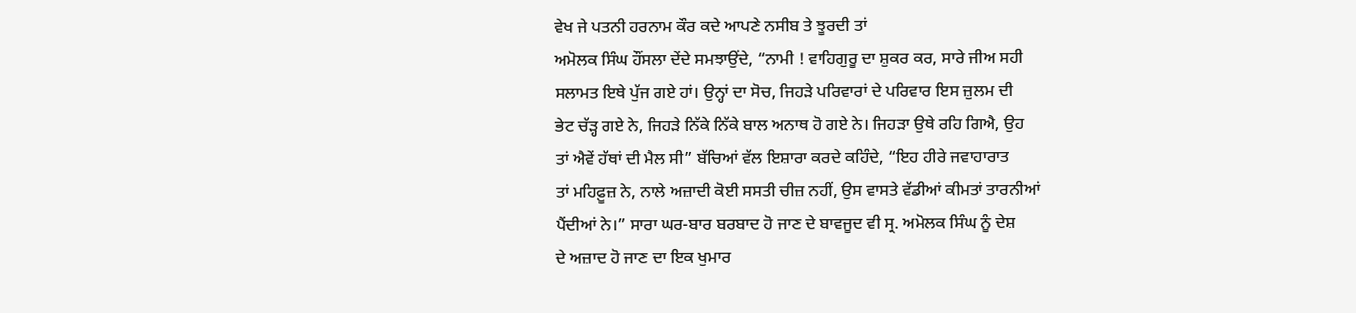ਵੇਖ ਜੇ ਪਤਨੀ ਹਰਨਾਮ ਕੌਰ ਕਦੇ ਆਪਣੇ ਨਸੀਬ ਤੇ ਝੂਰਦੀ ਤਾਂ
ਅਮੋਲਕ ਸਿੰਘ ਹੌਂਸਲਾ ਦੇਂਦੇ ਸਮਝਾਉਂਦੇ, “ਨਾਮੀ ! ਵਾਹਿਗੁਰੂ ਦਾ ਸ਼ੁਕਰ ਕਰ, ਸਾਰੇ ਜੀਅ ਸਹੀ
ਸਲਾਮਤ ਇਥੇ ਪੁੱਜ ਗਏ ਹਾਂ। ਉਨ੍ਹਾਂ ਦਾ ਸੋਚ, ਜਿਹੜੇ ਪਰਿਵਾਰਾਂ ਦੇ ਪਰਿਵਾਰ ਇਸ ਜ਼ੁਲਮ ਦੀ
ਭੇਟ ਚੱੜ੍ਹ ਗਏ ਨੇ, ਜਿਹੜੇ ਨਿੱਕੇ ਨਿੱਕੇ ਬਾਲ ਅਨਾਥ ਹੋ ਗਏ ਨੇ। ਜਿਹੜਾ ਉਥੇ ਰਹਿ ਗਿਐ, ਉਹ
ਤਾਂ ਐਵੇਂ ਹੱਥਾਂ ਦੀ ਮੈਲ ਸੀ” ਬੱਚਿਆਂ ਵੱਲ ਇਸ਼ਾਰਾ ਕਰਦੇ ਕਹਿੰਦੇ, “ਇਹ ਹੀਰੇ ਜਵਾਹਾਰਾਤ
ਤਾਂ ਮਹਿਫ਼ੂਜ਼ ਨੇ, ਨਾਲੇ ਅਜ਼ਾਦੀ ਕੋਈ ਸਸਤੀ ਚੀਜ਼ ਨਹੀਂ, ਉਸ ਵਾਸਤੇ ਵੱਡੀਆਂ ਕੀਮਤਾਂ ਤਾਰਨੀਆਂ
ਪੈਂਦੀਆਂ ਨੇ।” ਸਾਰਾ ਘਰ-ਬਾਰ ਬਰਬਾਦ ਹੋ ਜਾਣ ਦੇ ਬਾਵਜੂਦ ਵੀ ਸ੍ਰ. ਅਮੋਲਕ ਸਿੰਘ ਨੂੰ ਦੇਸ਼
ਦੇ ਅਜ਼ਾਦ ਹੋ ਜਾਣ ਦਾ ਇਕ ਖੁਮਾਰ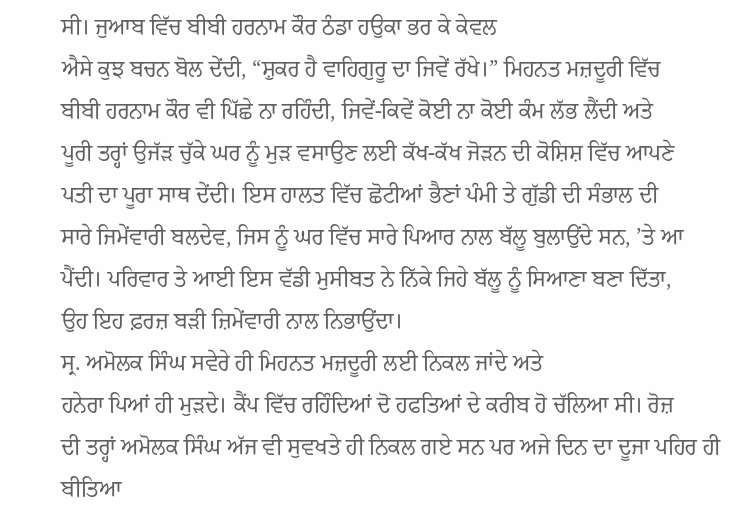ਸੀ। ਜੁਆਬ ਵਿੱਚ ਬੀਬੀ ਹਰਨਾਮ ਕੌਰ ਠੰਡਾ ਹਉਕਾ ਭਰ ਕੇ ਕੇਵਲ
ਐਸੇ ਕੁਝ ਬਚਨ ਬੋਲ ਦੇਂਦੀ, “ਸ਼ੁਕਰ ਹੈ ਵਾਹਿਗੁਰੂ ਦਾ ਜਿਵੇਂ ਰੱਖੇ।” ਮਿਹਨਤ ਮਜ਼ਦੂਰੀ ਵਿੱਚ
ਬੀਬੀ ਹਰਨਾਮ ਕੌਰ ਵੀ ਪਿੱਛੇ ਨਾ ਰਹਿੰਦੀ, ਜਿਵੇਂ-ਕਿਵੇਂ ਕੋਈ ਨਾ ਕੋਈ ਕੰਮ ਲੱਭ ਲੈਂਦੀ ਅਤੇ
ਪੂਰੀ ਤਰ੍ਹਾਂ ਉਜੱੜ ਚੁੱਕੇ ਘਰ ਨੂੰ ਮੁੜ ਵਸਾਉਣ ਲਈ ਕੱਖ-ਕੱਖ ਜੋੜਨ ਦੀ ਕੋਸ਼ਿਸ਼ ਵਿੱਚ ਆਪਣੇ
ਪਤੀ ਦਾ ਪੂਰਾ ਸਾਥ ਦੇਂਦੀ। ਇਸ ਹਾਲਤ ਵਿੱਚ ਛੋਟੀਆਂ ਭੈਣਾਂ ਪੰਮੀ ਤੇ ਗੁੱਡੀ ਦੀ ਸੰਭਾਲ ਦੀ
ਸਾਰੇ ਜਿਮੇਂਵਾਰੀ ਬਲਦੇਵ, ਜਿਸ ਨੂੰ ਘਰ ਵਿੱਚ ਸਾਰੇ ਪਿਆਰ ਨਾਲ ਬੱਲੂ ਬੁਲਾਉਂਦੇ ਸਨ, ’ਤੇ ਆ
ਪੈਂਦੀ। ਪਰਿਵਾਰ ਤੇ ਆਈ ਇਸ ਵੱਡੀ ਮੁਸੀਬਤ ਨੇ ਨਿੱਕੇ ਜਿਹੇ ਬੱਲੂ ਨੂੰ ਸਿਆਣਾ ਬਣਾ ਦਿੱਤਾ,
ਉਹ ਇਹ ਫ਼ਰਜ਼ ਬੜੀ ਜ਼ਿਮੇਂਵਾਰੀ ਨਾਲ ਨਿਭਾਉਂਦਾ।
ਸ੍ਰ. ਅਮੋਲਕ ਸਿੰਘ ਸਵੇਰੇ ਹੀ ਮਿਹਨਤ ਮਜ਼ਦੂਰੀ ਲਈ ਨਿਕਲ ਜਾਂਦੇ ਅਤੇ
ਹਨੇਰਾ ਪਿਆਂ ਹੀ ਮੁੜਦੇ। ਕੈਂਪ ਵਿੱਚ ਰਹਿੰਦਿਆਂ ਦੋ ਹਫਤਿਆਂ ਦੇ ਕਰੀਬ ਹੋ ਚੱਲਿਆ ਸੀ। ਰੋਜ਼
ਦੀ ਤਰ੍ਹਾਂ ਅਮੋਲਕ ਸਿੰਘ ਅੱਜ ਵੀ ਸੁਵਖਤੇ ਹੀ ਨਿਕਲ ਗਏ ਸਨ ਪਰ ਅਜੇ ਦਿਨ ਦਾ ਦੂਜਾ ਪਹਿਰ ਹੀ
ਬੀਤਿਆ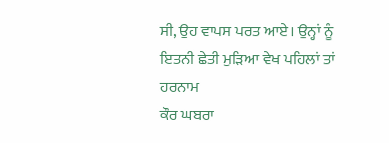ਸੀ, ਉਹ ਵਾਪਸ ਪਰਤ ਆਏ। ਉਨ੍ਹਾਂ ਨੂੰ ਇਤਨੀ ਛੇਤੀ ਮੁੜਿਆ ਵੇਖ ਪਹਿਲਾਂ ਤਾਂ ਹਰਨਾਮ
ਕੌਰ ਘਬਰਾ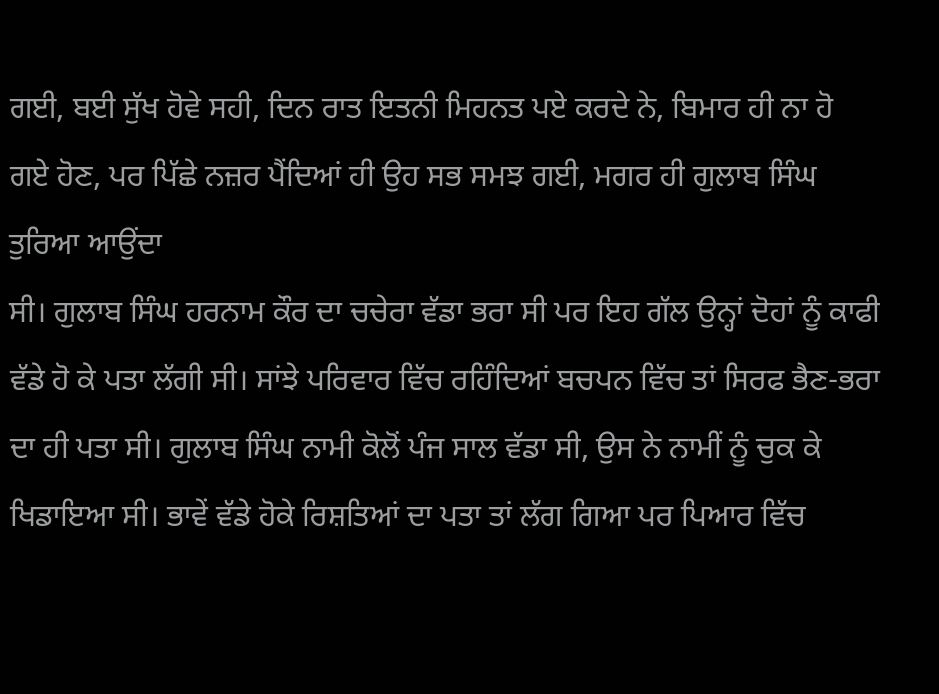ਗਈ, ਬਈ ਸੁੱਖ ਹੋਵੇ ਸਹੀ, ਦਿਨ ਰਾਤ ਇਤਨੀ ਮਿਹਨਤ ਪਏ ਕਰਦੇ ਨੇ, ਬਿਮਾਰ ਹੀ ਨਾ ਹੋ
ਗਏ ਹੋਣ, ਪਰ ਪਿੱਛੇ ਨਜ਼ਰ ਪੈਂਦਿਆਂ ਹੀ ਉਹ ਸਭ ਸਮਝ ਗਈ, ਮਗਰ ਹੀ ਗੁਲਾਬ ਸਿੰਘ ਤੁਰਿਆ ਆਉਂਦਾ
ਸੀ। ਗੁਲਾਬ ਸਿੰਘ ਹਰਨਾਮ ਕੌਰ ਦਾ ਚਚੇਰਾ ਵੱਡਾ ਭਰਾ ਸੀ ਪਰ ਇਹ ਗੱਲ ਉਨ੍ਹਾਂ ਦੋਹਾਂ ਨੂੰ ਕਾਫੀ
ਵੱਡੇ ਹੋ ਕੇ ਪਤਾ ਲੱਗੀ ਸੀ। ਸਾਂਝੇ ਪਰਿਵਾਰ ਵਿੱਚ ਰਹਿੰਦਿਆਂ ਬਚਪਨ ਵਿੱਚ ਤਾਂ ਸਿਰਫ ਭੈਣ-ਭਰਾ
ਦਾ ਹੀ ਪਤਾ ਸੀ। ਗੁਲਾਬ ਸਿੰਘ ਨਾਮੀ ਕੋਲੋਂ ਪੰਜ ਸਾਲ ਵੱਡਾ ਸੀ, ਉਸ ਨੇ ਨਾਮੀਂ ਨੂੰ ਚੁਕ ਕੇ
ਖਿਡਾਇਆ ਸੀ। ਭਾਵੇਂ ਵੱਡੇ ਹੋਕੇ ਰਿਸ਼ਤਿਆਂ ਦਾ ਪਤਾ ਤਾਂ ਲੱਗ ਗਿਆ ਪਰ ਪਿਆਰ ਵਿੱਚ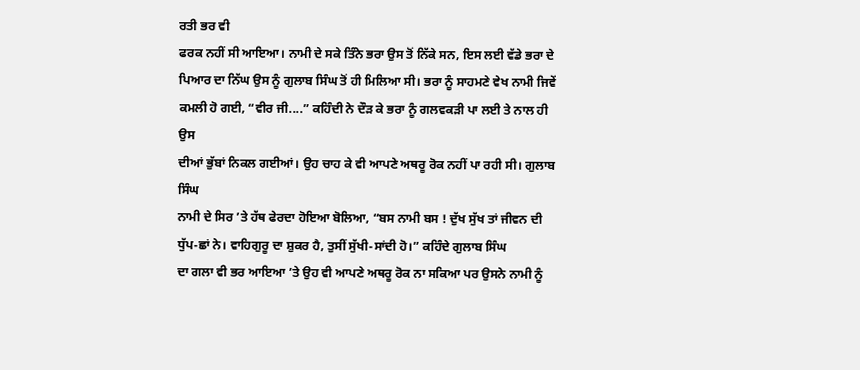ਰਤੀ ਭਰ ਵੀ
ਫਰਕ ਨਹੀਂ ਸੀ ਆਇਆ। ਨਾਮੀ ਦੇ ਸਕੇ ਤਿੰਨੇ ਭਰਾ ਉਸ ਤੋਂ ਨਿੱਕੇ ਸਨ, ਇਸ ਲਈ ਵੱਡੇ ਭਰਾ ਦੇ
ਪਿਆਰ ਦਾ ਨਿੱਘ ਉਸ ਨੂੰ ਗੁਲਾਬ ਸਿੰਘ ਤੋਂ ਹੀ ਮਿਲਿਆ ਸੀ। ਭਰਾ ਨੂੰ ਸਾਹਮਣੇ ਵੇਖ ਨਾਮੀ ਜਿਵੇਂ
ਕਮਲੀ ਹੋ ਗਈ, “ਵੀਰ ਜੀ....” ਕਹਿੰਦੀ ਨੇ ਦੌੜ ਕੇ ਭਰਾ ਨੂੰ ਗਲਵਕੜੀ ਪਾ ਲਈ ਤੇ ਨਾਲ ਹੀ ਉਸ
ਦੀਆਂ ਭੁੱਬਾਂ ਨਿਕਲ ਗਈਆਂ। ਉਹ ਚਾਹ ਕੇ ਵੀ ਆਪਣੇ ਅਥਰੂ ਰੋਕ ਨਹੀਂ ਪਾ ਰਹੀ ਸੀ। ਗੁਲਾਬ ਸਿੰਘ
ਨਾਮੀ ਦੇ ਸਿਰ ’ਤੇ ਹੱਥ ਫੇਰਦਾ ਹੋਇਆ ਬੋਲਿਆ, “ਬਸ ਨਾਮੀ ਬਸ ! ਦੁੱਖ ਸੁੱਖ ਤਾਂ ਜੀਵਨ ਦੀ
ਧੁੱਪ-ਛਾਂ ਨੇ। ਵਾਹਿਗੁਰੂ ਦਾ ਸ਼ੁਕਰ ਹੈ, ਤੁਸੀਂ ਸੁੱਖੀ-ਸਾਂਦੀ ਹੋ।” ਕਹਿੰਦੇ ਗੁਲਾਬ ਸਿੰਘ
ਦਾ ਗਲਾ ਵੀ ਭਰ ਆਇਆ ’ਤੇ ਉਹ ਵੀ ਆਪਣੇ ਅਥਰੂ ਰੋਕ ਨਾ ਸਕਿਆ ਪਰ ਉਸਨੇ ਨਾਮੀ ਨੂੰ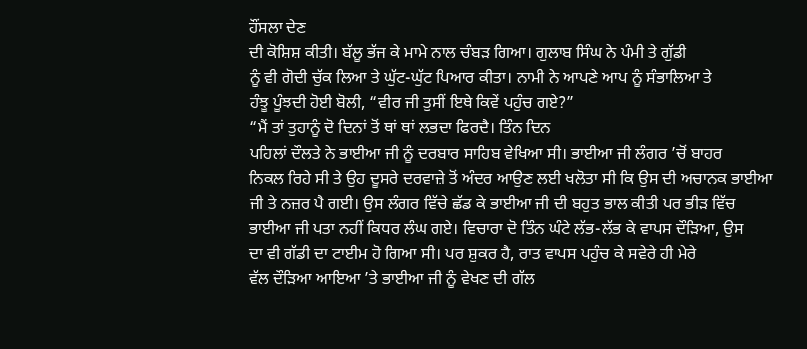ਹੌਂਸਲਾ ਦੇਣ
ਦੀ ਕੋਸ਼ਿਸ਼ ਕੀਤੀ। ਬੱਲੂ ਭੱਜ ਕੇ ਮਾਮੇ ਨਾਲ ਚੰਬੜ ਗਿਆ। ਗੁਲਾਬ ਸਿੰਘ ਨੇ ਪੰਮੀ ਤੇ ਗੁੱਡੀ
ਨੂੰ ਵੀ ਗੋਦੀ ਚੁੱਕ ਲਿਆ ਤੇ ਘੁੱਟ-ਘੁੱਟ ਪਿਆਰ ਕੀਤਾ। ਨਾਮੀ ਨੇ ਆਪਣੇ ਆਪ ਨੂੰ ਸੰਭਾਲਿਆ ਤੇ
ਹੰਝੂ ਪੂੰਝਦੀ ਹੋਈ ਬੋਲੀ, “ਵੀਰ ਜੀ ਤੁਸੀਂ ਇਥੇ ਕਿਵੇਂ ਪਹੁੰਚ ਗਏ?”
“ਮੈਂ ਤਾਂ ਤੁਹਾਨੂੰ ਦੋ ਦਿਨਾਂ ਤੋਂ ਥਾਂ ਥਾਂ ਲਭਦਾ ਫਿਰਦੈ। ਤਿੰਨ ਦਿਨ
ਪਹਿਲਾਂ ਦੌਲਤੇ ਨੇ ਭਾਈਆ ਜੀ ਨੂੰ ਦਰਬਾਰ ਸਾਹਿਬ ਵੇਖਿਆ ਸੀ। ਭਾਈਆ ਜੀ ਲੰਗਰ ’ਚੋਂ ਬਾਹਰ
ਨਿਕਲ ਰਿਹੇ ਸੀ ਤੇ ਉਹ ਦੂਸਰੇ ਦਰਵਾਜ਼ੇ ਤੋਂ ਅੰਦਰ ਆਉਣ ਲਈ ਖਲੋਤਾ ਸੀ ਕਿ ਉਸ ਦੀ ਅਚਾਨਕ ਭਾਈਆ
ਜੀ ਤੇ ਨਜ਼ਰ ਪੈ ਗਈ। ਉਸ ਲੰਗਰ ਵਿੱਚੇ ਛੱਡ ਕੇ ਭਾਈਆ ਜੀ ਦੀ ਬਹੁਤ ਭਾਲ ਕੀਤੀ ਪਰ ਭੀੜ ਵਿੱਚ
ਭਾਈਆ ਜੀ ਪਤਾ ਨਹੀਂ ਕਿਧਰ ਲੰਘ ਗਏ। ਵਿਚਾਰਾ ਦੋ ਤਿੰਨ ਘੰਟੇ ਲੱਭ-ਲੱਭ ਕੇ ਵਾਪਸ ਦੌੜਿਆ, ਉਸ
ਦਾ ਵੀ ਗੱਡੀ ਦਾ ਟਾਈਮ ਹੋ ਗਿਆ ਸੀ। ਪਰ ਸ਼ੁਕਰ ਹੈ, ਰਾਤ ਵਾਪਸ ਪਹੁੰਚ ਕੇ ਸਵੇਰੇ ਹੀ ਮੇਰੇ
ਵੱਲ ਦੌੜਿਆ ਆਇਆ ’ਤੇ ਭਾਈਆ ਜੀ ਨੂੰ ਵੇਖਣ ਦੀ ਗੱਲ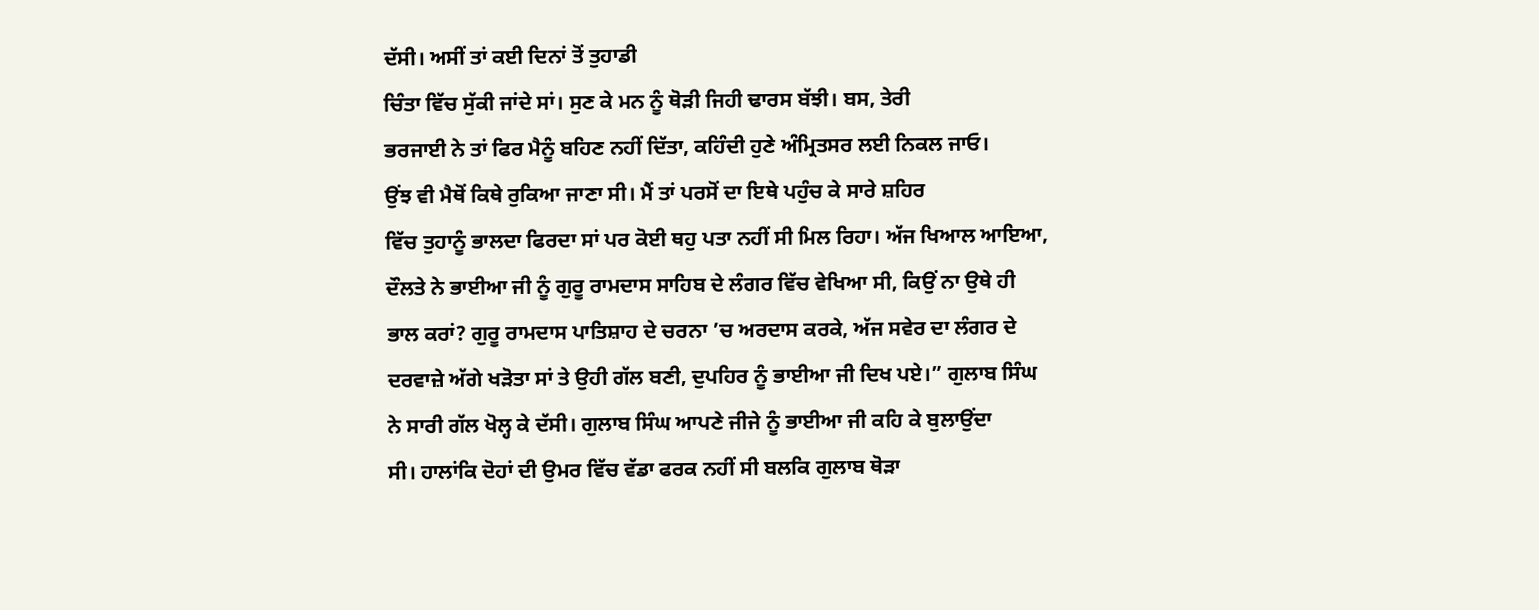ਦੱਸੀ। ਅਸੀਂ ਤਾਂ ਕਈ ਦਿਨਾਂ ਤੋਂ ਤੁਹਾਡੀ
ਚਿੰਤਾ ਵਿੱਚ ਸੁੱਕੀ ਜਾਂਦੇ ਸਾਂ। ਸੁਣ ਕੇ ਮਨ ਨੂੰ ਥੋੜੀ ਜਿਹੀ ਢਾਰਸ ਬੱਝੀ। ਬਸ, ਤੇਰੀ
ਭਰਜਾਈ ਨੇ ਤਾਂ ਫਿਰ ਮੈਨੂੰ ਬਹਿਣ ਨਹੀਂ ਦਿੱਤਾ, ਕਹਿੰਦੀ ਹੁਣੇ ਅੰਮ੍ਰਿਤਸਰ ਲਈ ਨਿਕਲ ਜਾਓ।
ਉਂਝ ਵੀ ਮੈਥੋਂ ਕਿਥੇ ਰੁਕਿਆ ਜਾਣਾ ਸੀ। ਮੈਂ ਤਾਂ ਪਰਸੋਂ ਦਾ ਇਥੇ ਪਹੁੰਚ ਕੇ ਸਾਰੇ ਸ਼ਹਿਰ
ਵਿੱਚ ਤੁਹਾਨੂੰ ਭਾਲਦਾ ਫਿਰਦਾ ਸਾਂ ਪਰ ਕੋਈ ਥਹੁ ਪਤਾ ਨਹੀਂ ਸੀ ਮਿਲ ਰਿਹਾ। ਅੱਜ ਖਿਆਲ ਆਇਆ,
ਦੌਲਤੇ ਨੇ ਭਾਈਆ ਜੀ ਨੂੰ ਗੁਰੂ ਰਾਮਦਾਸ ਸਾਹਿਬ ਦੇ ਲੰਗਰ ਵਿੱਚ ਵੇਖਿਆ ਸੀ, ਕਿਉਂ ਨਾ ਉਥੇ ਹੀ
ਭਾਲ ਕਰਾਂ? ਗੁਰੂ ਰਾਮਦਾਸ ਪਾਤਿਸ਼ਾਹ ਦੇ ਚਰਨਾ ’ਚ ਅਰਦਾਸ ਕਰਕੇ, ਅੱਜ ਸਵੇਰ ਦਾ ਲੰਗਰ ਦੇ
ਦਰਵਾਜ਼ੇ ਅੱਗੇ ਖੜੋਤਾ ਸਾਂ ਤੇ ਉਹੀ ਗੱਲ ਬਣੀ, ਦੁਪਹਿਰ ਨੂੰ ਭਾਈਆ ਜੀ ਦਿਖ ਪਏ।” ਗੁਲਾਬ ਸਿੰਘ
ਨੇ ਸਾਰੀ ਗੱਲ ਖੋਲ੍ਹ ਕੇ ਦੱਸੀ। ਗੁਲਾਬ ਸਿੰਘ ਆਪਣੇ ਜੀਜੇ ਨੂੰ ਭਾਈਆ ਜੀ ਕਹਿ ਕੇ ਬੁਲਾਉਂਦਾ
ਸੀ। ਹਾਲਾਂਕਿ ਦੋਹਾਂ ਦੀ ਉਮਰ ਵਿੱਚ ਵੱਡਾ ਫਰਕ ਨਹੀਂ ਸੀ ਬਲਕਿ ਗੁਲਾਬ ਥੋੜਾ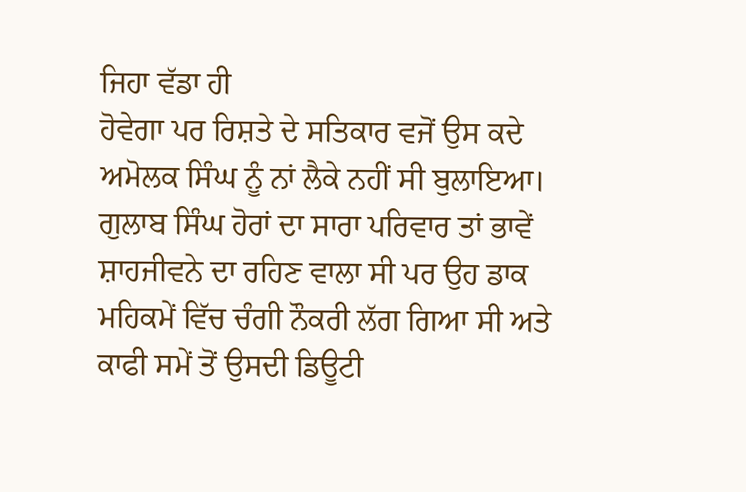ਜਿਹਾ ਵੱਡਾ ਹੀ
ਹੋਵੇਗਾ ਪਰ ਰਿਸ਼ਤੇ ਦੇ ਸਤਿਕਾਰ ਵਜੋਂ ਉਸ ਕਦੇ ਅਮੋਲਕ ਸਿੰਘ ਨੂੰ ਨਾਂ ਲੈਕੇ ਨਹੀਂ ਸੀ ਬੁਲਾਇਆ।
ਗੁਲਾਬ ਸਿੰਘ ਹੋਰਾਂ ਦਾ ਸਾਰਾ ਪਰਿਵਾਰ ਤਾਂ ਭਾਵੇਂ ਸ਼ਾਹਜੀਵਨੇ ਦਾ ਰਹਿਣ ਵਾਲਾ ਸੀ ਪਰ ਉਹ ਡਾਕ
ਮਹਿਕਮੇਂ ਵਿੱਚ ਚੰਗੀ ਨੌਕਰੀ ਲੱਗ ਗਿਆ ਸੀ ਅਤੇ ਕਾਫੀ ਸਮੇਂ ਤੋਂ ਉਸਦੀ ਡਿਊਟੀ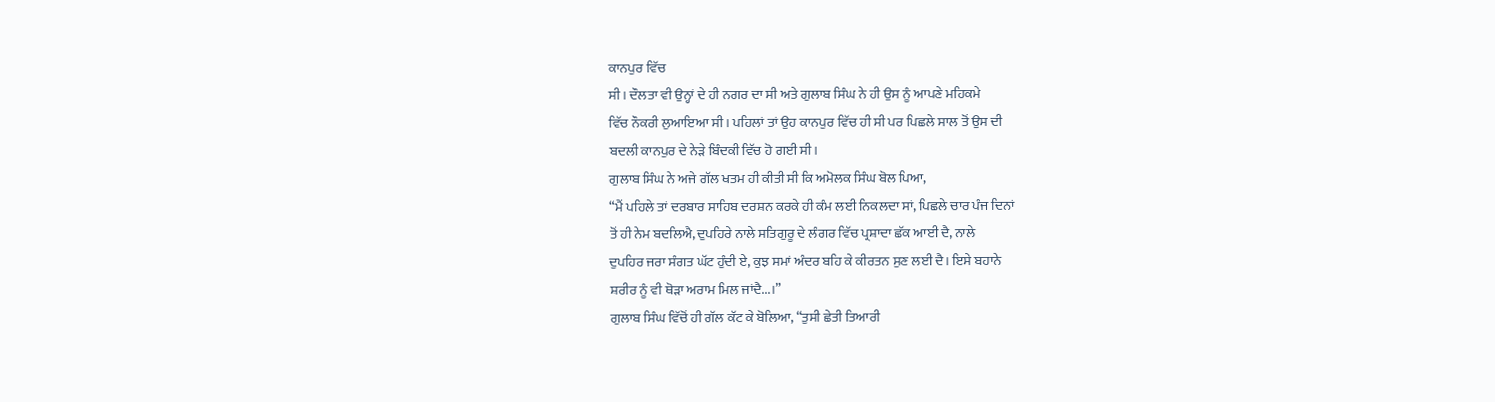ਕਾਨਪੁਰ ਵਿੱਚ
ਸੀ। ਦੌਲਤਾ ਵੀ ਉਨ੍ਹਾਂ ਦੇ ਹੀ ਨਗਰ ਦਾ ਸੀ ਅਤੇ ਗੁਲਾਬ ਸਿੰਘ ਨੇ ਹੀ ਉਸ ਨੂੰ ਆਪਣੇ ਮਹਿਕਮੇ
ਵਿੱਚ ਨੌਕਰੀ ਲੁਆਇਆ ਸੀ। ਪਹਿਲਾਂ ਤਾਂ ਉਹ ਕਾਨਪੁਰ ਵਿੱਚ ਹੀ ਸੀ ਪਰ ਪਿਛਲੇ ਸਾਲ ਤੋਂ ਉਸ ਦੀ
ਬਦਲੀ ਕਾਨਪੁਰ ਦੇ ਨੇੜੇ ਬਿੰਦਕੀ ਵਿੱਚ ਹੋ ਗਈ ਸੀ।
ਗੁਲਾਬ ਸਿੰਘ ਨੇ ਅਜੇ ਗੱਲ ਖਤਮ ਹੀ ਕੀਤੀ ਸੀ ਕਿ ਅਮੋਲਕ ਸਿੰਘ ਬੋਲ ਪਿਆ,
“ਮੈਂ ਪਹਿਲੇ ਤਾਂ ਦਰਬਾਰ ਸਾਹਿਬ ਦਰਸ਼ਨ ਕਰਕੇ ਹੀ ਕੰਮ ਲਈ ਨਿਕਲਦਾ ਸਾਂ, ਪਿਛਲੇ ਚਾਰ ਪੰਜ ਦਿਨਾਂ
ਤੋਂ ਹੀ ਨੇਮ ਬਦਲਿਐ, ਦੁਪਹਿਰੇ ਨਾਲੇ ਸਤਿਗੁਰੂ ਦੇ ਲੰਗਰ ਵਿੱਚ ਪ੍ਰਸ਼ਾਦਾ ਛੱਕ ਆਈ ਦੈ, ਨਾਲੇ
ਦੁਪਹਿਰ ਜਰਾ ਸੰਗਤ ਘੱਟ ਹੁੰਦੀ ਏ, ਕੁਝ ਸਮਾਂ ਅੰਦਰ ਬਹਿ ਕੇ ਕੀਰਤਨ ਸੁਣ ਲਈ ਦੈ। ਇਸੇ ਬਹਾਨੇ
ਸ਼ਰੀਰ ਨੂੰ ਵੀ ਥੋੜਾ ਅਰਾਮ ਮਿਲ ਜਾਂਦੈ...।”
ਗੁਲਾਬ ਸਿੰਘ ਵਿੱਚੋਂ ਹੀ ਗੱਲ ਕੱਟ ਕੇ ਬੋਲਿਆ, “ਤੁਸੀ ਛੇਤੀ ਤਿਆਰੀ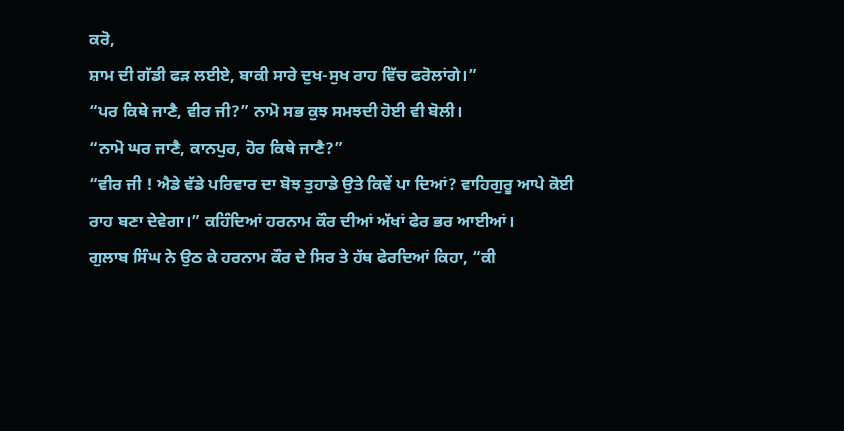ਕਰੋ,
ਸ਼ਾਮ ਦੀ ਗੱਡੀ ਫੜ ਲਈਏ, ਬਾਕੀ ਸਾਰੇ ਦੁਖ-ਸੁਖ ਰਾਹ ਵਿੱਚ ਫਰੋਲਾਂਗੇ।”
“ਪਰ ਕਿਥੇ ਜਾਣੈ, ਵੀਰ ਜੀ?” ਨਾਮੋ ਸਭ ਕੁਝ ਸਮਝਦੀ ਹੋਈ ਵੀ ਬੋਲੀ।
“ਨਾਮੋ ਘਰ ਜਾਣੈ, ਕਾਨਪੁਰ, ਹੋਰ ਕਿਥੇ ਜਾਣੈ?”
“ਵੀਰ ਜੀ ! ਐਡੇ ਵੱਡੇ ਪਰਿਵਾਰ ਦਾ ਬੋਝ ਤੁਹਾਡੇ ਉਤੇ ਕਿਵੇਂ ਪਾ ਦਿਆਂ? ਵਾਹਿਗੁਰੂ ਆਪੇ ਕੋਈ
ਰਾਹ ਬਣਾ ਦੇਵੇਗਾ।” ਕਹਿੰਦਿਆਂ ਹਰਨਾਮ ਕੌਰ ਦੀਆਂ ਅੱਖਾਂ ਫੇਰ ਭਰ ਆਈਆਂ।
ਗੁਲਾਬ ਸਿੰਘ ਨੇ ਉਠ ਕੇ ਹਰਨਾਮ ਕੌਰ ਦੇ ਸਿਰ ਤੇ ਹੱਥ ਫੇਰਦਿਆਂ ਕਿਹਾ, “ਕੀ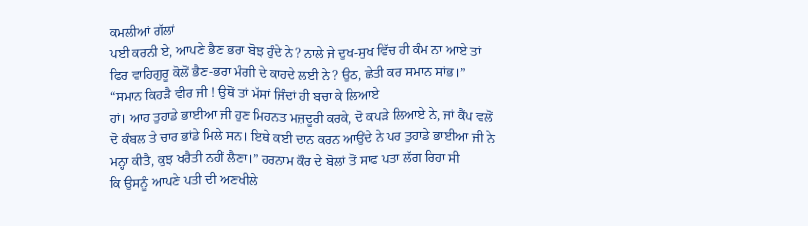ਕਮਲੀਆਂ ਗੱਲਾਂ
ਪਈ ਕਰਨੀ ਏ, ਆਪਣੇ ਭੈਣ ਭਰਾ ਬੋਝ ਹੁੰਦੇ ਨੇ? ਨਾਲੇ ਜੇ ਦੁਖ-ਸੁਖ ਵਿੱਚ ਹੀ ਕੰਮ ਨਾ ਆਏ ਤਾਂ
ਫਿਰ ਵਾਹਿਗੁਰੂ ਕੋਲੋਂ ਭੈਣ-ਭਰਾ ਮੰਗੀ ਦੇ ਕਾਹਦੇ ਲਈ ਨੇ? ਉਠ, ਛੇਤੀ ਕਰ ਸਮਾਨ ਸਾਂਭ।”
“ਸਮਾਨ ਕਿਹੜੈ ਵੀਰ ਜੀ ! ਉਥੋਂ ਤਾਂ ਮੱਸਾਂ ਜਿੰਦਾਂ ਹੀ ਬਚਾ ਕੇ ਲਿਆਏ
ਹਾਂ। ਆਹ ਤੁਹਾਡੇ ਭਾਈਆ ਜੀ ਹੁਣ ਮਿਹਨਤ ਮਜ਼ਦੂਰੀ ਕਰਕੇ, ਦੋ ਕਪੜੇ ਲਿਆਏ ਨੇ, ਜਾਂ ਕੈਂਪ ਵਲੋਂ
ਦੋ ਕੰਬਲ ਤੇ ਚਾਰ ਭਾਂਡੇ ਮਿਲੇ ਸਨ। ਇਥੇ ਕਈ ਦਾਨ ਕਰਨ ਆਉਂਦੇ ਨੇ ਪਰ ਤੁਹਾਡੇ ਭਾਈਆ ਜੀ ਨੇ
ਮਨ੍ਹਾ ਕੀਤੈ, ਕੁਝ ਖਰੈਤੀ ਨਹੀਂ ਲੈਣਾ।” ਹਰਨਾਮ ਕੌਰ ਦੇ ਬੋਲਾਂ ਤੋਂ ਸਾਫ ਪਤਾ ਲੱਗ ਰਿਹਾ ਸੀ
ਕਿ ਉਸਨੂੰ ਆਪਣੇ ਪਤੀ ਦੀ ਅਣਖੀਲੇ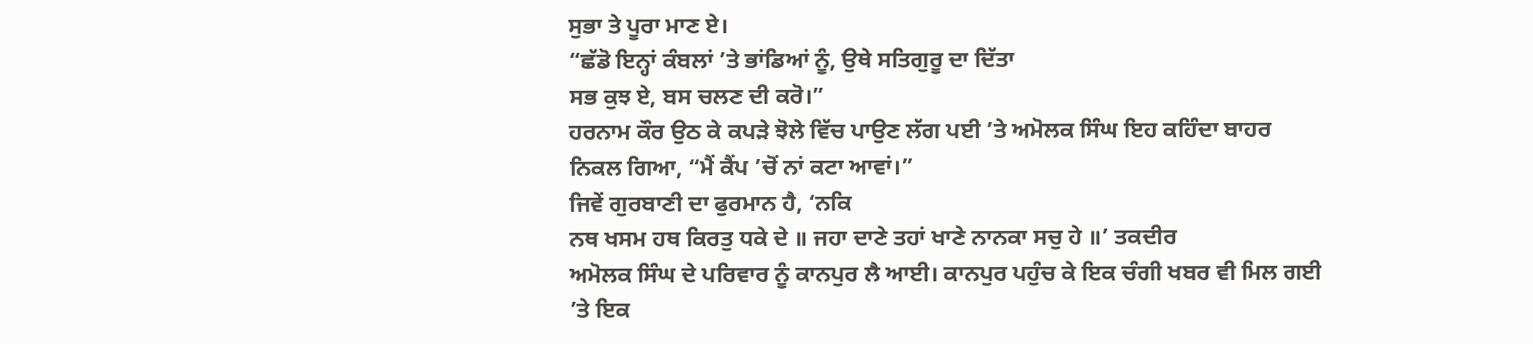ਸੁਭਾ ਤੇ ਪੂਰਾ ਮਾਣ ਏ।
“ਛੱਡੋ ਇਨ੍ਹਾਂ ਕੰਬਲਾਂ ’ਤੇ ਭਾਂਡਿਆਂ ਨੂੰ, ਉਥੇ ਸਤਿਗੁਰੂ ਦਾ ਦਿੱਤਾ
ਸਭ ਕੁਝ ਏ, ਬਸ ਚਲਣ ਦੀ ਕਰੋ।”
ਹਰਨਾਮ ਕੌਰ ਉਠ ਕੇ ਕਪੜੇ ਝੋਲੇ ਵਿੱਚ ਪਾਉਣ ਲੱਗ ਪਈ ’ਤੇ ਅਮੋਲਕ ਸਿੰਘ ਇਹ ਕਹਿੰਦਾ ਬਾਹਰ
ਨਿਕਲ ਗਿਆ, “ਮੈਂ ਕੈਂਪ ’ਚੋਂ ਨਾਂ ਕਟਾ ਆਵਾਂ।”
ਜਿਵੇਂ ਗੁਰਬਾਣੀ ਦਾ ਫੁਰਮਾਨ ਹੈ, ‘ਨਕਿ
ਨਥ ਖਸਮ ਹਥ ਕਿਰਤੁ ਧਕੇ ਦੇ ॥ ਜਹਾ ਦਾਣੇ ਤਹਾਂ ਖਾਣੇ ਨਾਨਕਾ ਸਚੁ ਹੇ ॥’ ਤਕਦੀਰ
ਅਮੋਲਕ ਸਿੰਘ ਦੇ ਪਰਿਵਾਰ ਨੂੰ ਕਾਨਪੁਰ ਲੈ ਆਈ। ਕਾਨਪੁਰ ਪਹੁੰਚ ਕੇ ਇਕ ਚੰਗੀ ਖਬਰ ਵੀ ਮਿਲ ਗਈ
’ਤੇ ਇਕ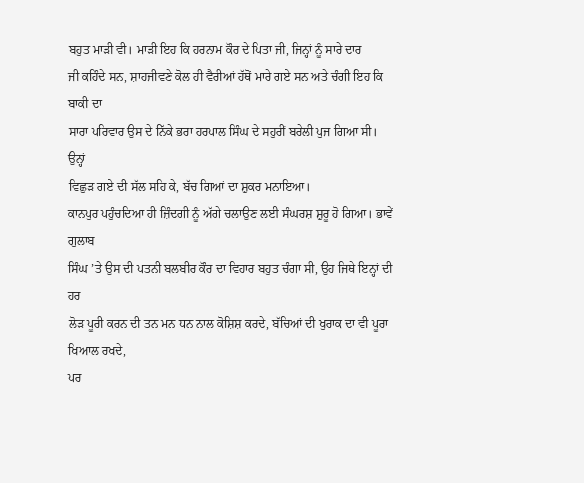ਬਹੁਤ ਮਾੜੀ ਵੀ। ਮਾੜੀ ਇਹ ਕਿ ਹਰਨਾਮ ਕੌਰ ਦੇ ਪਿਤਾ ਜੀ, ਜਿਨ੍ਹਾਂ ਨੂੰ ਸਾਰੇ ਦਾਰ
ਜੀ ਕਹਿੰਦੇ ਸਨ, ਸ਼ਾਹਜੀਵਣੇ ਕੋਲ ਹੀ ਵੈਰੀਆਂ ਹੱਥੋਂ ਮਾਰੇ ਗਏ ਸਨ ਅਤੇ ਚੰਗੀ ਇਹ ਕਿ ਬਾਕੀ ਦਾ
ਸਾਰਾ ਪਰਿਵਾਰ ਉਸ ਦੇ ਨਿੱਕੇ ਭਰਾ ਹਰਪਾਲ ਸਿੰਘ ਦੇ ਸਹੁਰੀਂ ਬਰੇਲੀ ਪੁਜ ਗਿਆ ਸੀ। ਉਨ੍ਹਾਂ
ਵਿਛੁੜ ਗਏ ਦੀ ਸੱਲ ਸਹਿ ਕੇ, ਬੱਚ ਗਿਆਂ ਦਾ ਸ਼ੁਕਰ ਮਨਾਇਆ।
ਕਾਨਪੁਰ ਪਹੁੰਚਦਿਆ ਹੀ ਜ਼ਿੰਦਗੀ ਨੂੰ ਅੱਗੇ ਚਲਾਉਣ ਲਈ ਸੰਘਰਸ਼ ਸ਼ੁਰੂ ਹੋ ਗਿਆ। ਭਾਵੇਂ ਗੁਲਾਬ
ਸਿੰਘ ’ਤੇ ਉਸ ਦੀ ਪਤਨੀ ਬਲਬੀਰ ਕੌਰ ਦਾ ਵਿਹਾਰ ਬਹੁਤ ਚੰਗਾ ਸੀ, ਉਹ ਜਿਥੇ ਇਨ੍ਹਾਂ ਦੀ ਹਰ
ਲੋੜ ਪੂਰੀ ਕਰਨ ਦੀ ਤਨ ਮਨ ਧਨ ਨਾਲ ਕੋਸ਼ਿਸ਼ ਕਰਦੇ, ਬੱਚਿਆਂ ਦੀ ਖੁਰਾਕ ਦਾ ਵੀ ਪੂਰਾ ਖਿਆਲ ਰਖਦੇ,
ਪਰ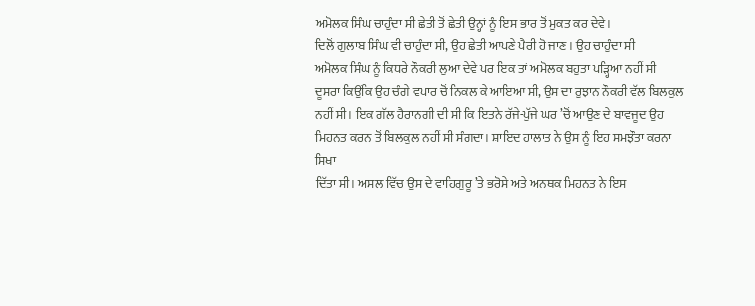ਅਮੋਲਕ ਸਿੰਘ ਚਾਹੁੰਦਾ ਸੀ ਛੇਤੀ ਤੋਂ ਛੇਤੀ ਉਨ੍ਹਾਂ ਨੂੰ ਇਸ ਭਾਰ ਤੋਂ ਮੁਕਤ ਕਰ ਦੇਵੇ।
ਦਿਲੋਂ ਗੁਲਾਬ ਸਿੰਘ ਵੀ ਚਾਹੁੰਦਾ ਸੀ, ਉਹ ਛੇਤੀ ਆਪਣੇ ਪੈਰੀ ਹੋ ਜਾਣ। ਉਹ ਚਾਹੁੰਦਾ ਸੀ
ਅਮੋਲਕ ਸਿੰਘ ਨੂੰ ਕਿਧਰੇ ਨੌਕਰੀ ਲੁਆ ਦੇਵੇ ਪਰ ਇਕ ਤਾਂ ਅਮੋਲਕ ਬਹੁਤਾ ਪੜ੍ਹਿਆ ਨਹੀਂ ਸੀ
ਦੂਸਰਾ ਕਿਉਂਕਿ ਉਹ ਚੰਗੇ ਵਪਾਰ ਚੋਂ ਨਿਕਲ ਕੇ ਆਇਆ ਸੀ, ਉਸ ਦਾ ਰੁਝਾਨ ਨੌਕਰੀ ਵੱਲ ਬਿਲਕੁਲ
ਨਹੀਂ ਸੀ। ਇਕ ਗੱਲ ਹੈਰਾਨਗੀ ਦੀ ਸੀ ਕਿ ਇਤਨੇ ਰੱਜੇ-ਪੁੱਜੇ ਘਰ ’ਚੋਂ ਆਉਣ ਦੇ ਬਾਵਜੂਦ ਉਹ
ਮਿਹਨਤ ਕਰਨ ਤੋਂ ਬਿਲਕੁਲ ਨਹੀਂ ਸੀ ਸੰਗਦਾ। ਸ਼ਾਇਦ ਹਾਲਾਤ ਨੇ ਉਸ ਨੂੰ ਇਹ ਸਮਝੌਤਾ ਕਰਨਾ ਸਿਖਾ
ਦਿੱਤਾ ਸੀ। ਅਸਲ ਵਿੱਚ ਉਸ ਦੇ ਵਾਹਿਗੁਰੂ ’ਤੇ ਭਰੋਸੇ ਅਤੇ ਅਨਥਕ ਮਿਹਨਤ ਨੇ ਇਸ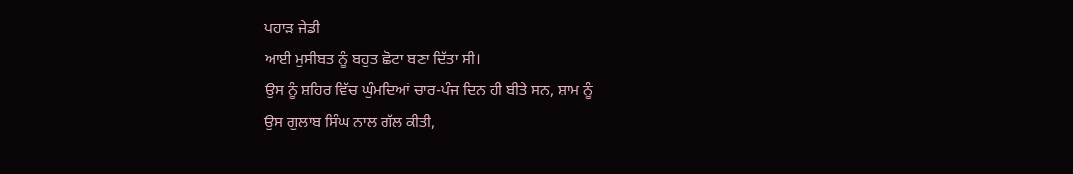ਪਹਾੜ ਜੇਡੀ
ਆਈ ਮੁਸੀਬਤ ਨੂੰ ਬਹੁਤ ਛੋਟਾ ਬਣਾ ਦਿੱਤਾ ਸੀ।
ਉਸ ਨੂੰ ਸ਼ਹਿਰ ਵਿੱਚ ਘੁੰਮਦਿਆਂ ਚਾਰ-ਪੰਜ ਦਿਨ ਹੀ ਬੀਤੇ ਸਨ, ਸ਼ਾਮ ਨੂੰ
ਉਸ ਗੁਲਾਬ ਸਿੰਘ ਨਾਲ ਗੱਲ ਕੀਤੀ,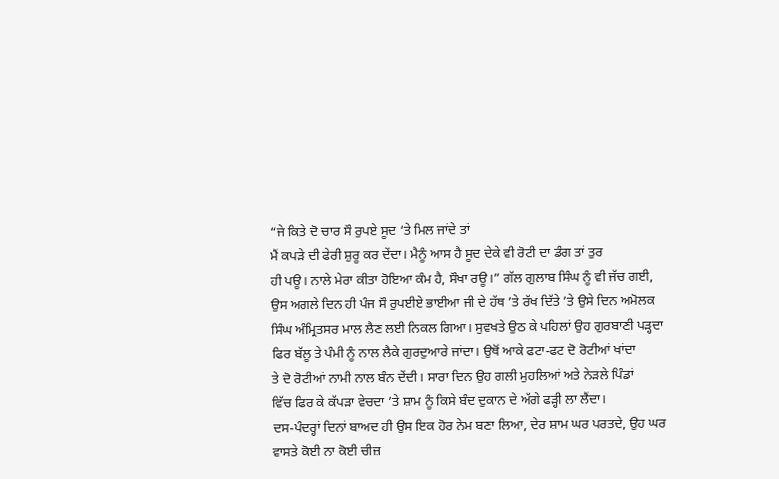“ਜੇ ਕਿਤੇ ਦੋ ਚਾਰ ਸੌ ਰੁਪਏ ਸੂਦ ‘ਤੇ ਮਿਲ ਜਾਂਦੇ ਤਾਂ
ਮੈਂ ਕਪੜੇ ਦੀ ਫੇਰੀ ਸ਼ੁਰੂ ਕਰ ਦੇਂਦਾ। ਮੈਨੂੰ ਆਸ ਹੈ ਸੂਦ ਦੇਕੇ ਵੀ ਰੋਟੀ ਦਾ ਡੰਗ ਤਾਂ ਤੁਰ
ਹੀ ਪਊ। ਨਾਲੇ ਮੇਰਾ ਕੀਤਾ ਹੋਇਆ ਕੰਮ ਹੈ, ਸੌਖਾ ਰਊ।” ਗੱਲ ਗੁਲਾਬ ਸਿੰਘ ਨੂੰ ਵੀ ਜੱਚ ਗਈ,
ਉਸ ਅਗਲੇ ਦਿਨ ਹੀ ਪੰਜ ਸੌ ਰੁਪਈਏ ਭਾਈਆ ਜੀ ਦੇ ਹੱਥ ’ਤੇ ਰੱਖ ਦਿੱਤੇ ’ਤੇ ਉਸੇ ਦਿਨ ਅਮੋਲਕ
ਸਿੰਘ ਅੰਮ੍ਰਿਤਸਰ ਮਾਲ ਲੈਣ ਲਈ ਨਿਕਲ ਗਿਆ। ਸੁਵਖਤੇ ਉਠ ਕੇ ਪਹਿਲਾਂ ਉਹ ਗੁਰਬਾਣੀ ਪੜ੍ਹਦਾ
ਫਿਰ ਬੱਲੂ ਤੇ ਪੰਮੀ ਨੂੰ ਨਾਲ ਲੈਕੇ ਗੁਰਦੁਆਰੇ ਜਾਂਦਾ। ਉਥੋਂ ਆਕੇ ਫਟਾ-ਫਟ ਦੋ ਰੋਟੀਆਂ ਖਾਂਦਾ
ਤੇ ਦੋ ਰੋਟੀਆਂ ਨਾਮੀ ਨਾਲ ਬੰਨ ਦੇਂਦੀ। ਸਾਰਾ ਦਿਨ ਉਹ ਗਲੀ ਮੁਹਲਿਆਂ ਅਤੇ ਨੇੜਲੇ ਪਿੰਡਾਂ
ਵਿੱਚ ਫਿਰ ਕੇ ਕੱਪੜਾ ਵੇਚਦਾ ’ਤੇ ਸ਼ਾਮ ਨੂੰ ਕਿਸੇ ਬੰਦ ਦੁਕਾਨ ਦੇ ਅੱਗੇ ਫੜ੍ਹੀ ਲਾ ਲੈਂਦਾ।
ਦਸ-ਪੰਦਰ੍ਹਾਂ ਦਿਨਾਂ ਬਾਅਦ ਹੀ ਉਸ ਇਕ ਹੋਰ ਨੇਮ ਬਣਾ ਲਿਆ, ਦੇਰ ਸ਼ਾਮ ਘਰ ਪਰਤਦੇ, ਉਹ ਘਰ
ਵਾਸਤੇ ਕੋਈ ਨਾ ਕੋਈ ਚੀਜ਼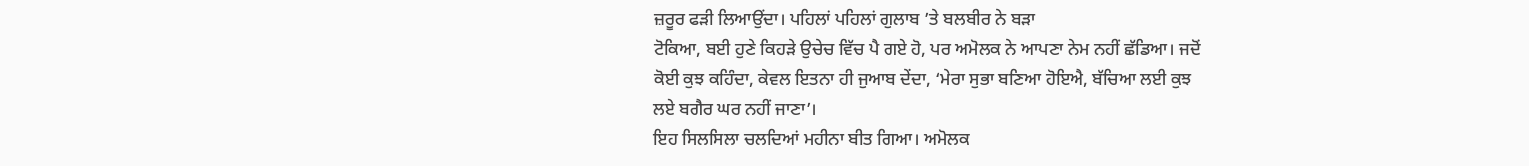ਜ਼ਰੂਰ ਫੜੀ ਲਿਆਉਂਦਾ। ਪਹਿਲਾਂ ਪਹਿਲਾਂ ਗੁਲਾਬ ’ਤੇ ਬਲਬੀਰ ਨੇ ਬੜਾ
ਟੋਕਿਆ, ਬਈ ਹੁਣੇ ਕਿਹੜੇ ਉਚੇਚ ਵਿੱਚ ਪੈ ਗਏ ਹੋ, ਪਰ ਅਮੋਲਕ ਨੇ ਆਪਣਾ ਨੇਮ ਨਹੀਂ ਛੱਡਿਆ। ਜਦੋਂ
ਕੋਈ ਕੁਝ ਕਹਿੰਦਾ, ਕੇਵਲ ਇਤਨਾ ਹੀ ਜੁਆਬ ਦੇਂਦਾ, ‘ਮੇਰਾ ਸੁਭਾ ਬਣਿਆ ਹੋਇਐ, ਬੱਚਿਆ ਲਈ ਕੁਝ
ਲਏ ਬਗੈਰ ਘਰ ਨਹੀਂ ਜਾਣਾ’।
ਇਹ ਸਿਲਸਿਲਾ ਚਲਦਿਆਂ ਮਹੀਨਾ ਬੀਤ ਗਿਆ। ਅਮੋਲਕ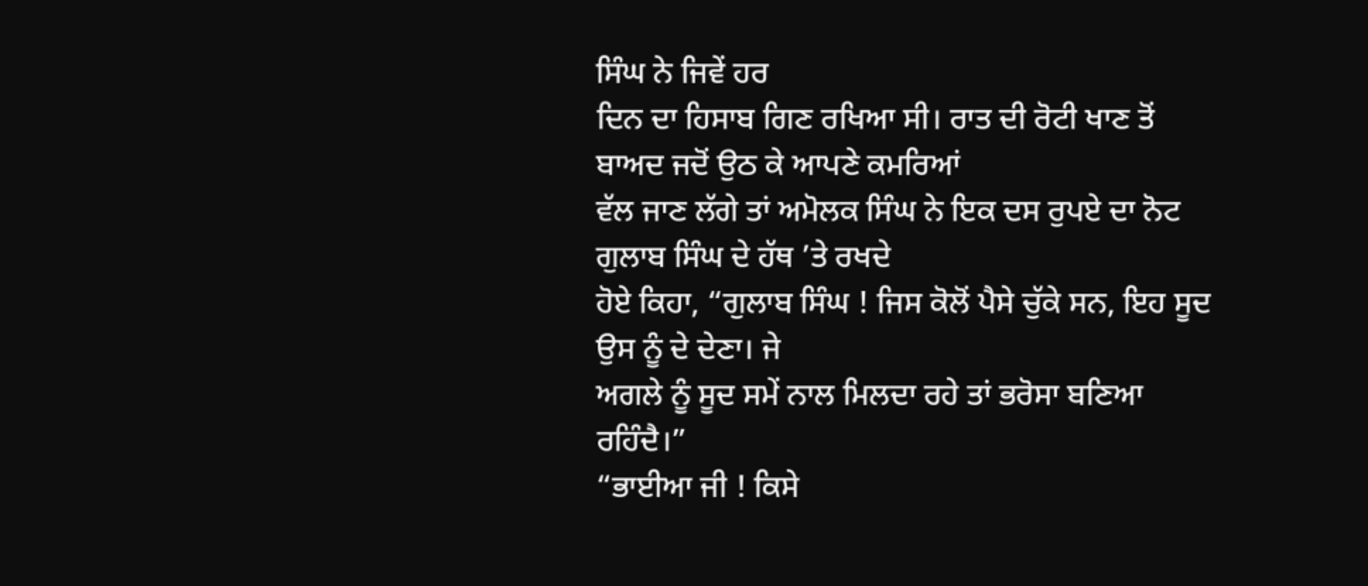ਸਿੰਘ ਨੇ ਜਿਵੇਂ ਹਰ
ਦਿਨ ਦਾ ਹਿਸਾਬ ਗਿਣ ਰਖਿਆ ਸੀ। ਰਾਤ ਦੀ ਰੋਟੀ ਖਾਣ ਤੋਂ ਬਾਅਦ ਜਦੋਂ ਉਠ ਕੇ ਆਪਣੇ ਕਮਰਿਆਂ
ਵੱਲ ਜਾਣ ਲੱਗੇ ਤਾਂ ਅਮੋਲਕ ਸਿੰਘ ਨੇ ਇਕ ਦਸ ਰੁਪਏ ਦਾ ਨੋਟ ਗੁਲਾਬ ਸਿੰਘ ਦੇ ਹੱਥ ’ਤੇ ਰਖਦੇ
ਹੋਏ ਕਿਹਾ, “ਗੁਲਾਬ ਸਿੰਘ ! ਜਿਸ ਕੋਲੋਂ ਪੈਸੇ ਚੁੱਕੇ ਸਨ, ਇਹ ਸੂਦ ਉਸ ਨੂੰ ਦੇ ਦੇਣਾ। ਜੇ
ਅਗਲੇ ਨੂੰ ਸੂਦ ਸਮੇਂ ਨਾਲ ਮਿਲਦਾ ਰਹੇ ਤਾਂ ਭਰੋਸਾ ਬਣਿਆ ਰਹਿੰਦੈ।”
“ਭਾਈਆ ਜੀ ! ਕਿਸੇ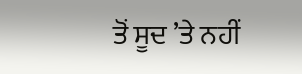ਤੋਂ ਸੂਦ ’ਤੇ ਨਹੀਂ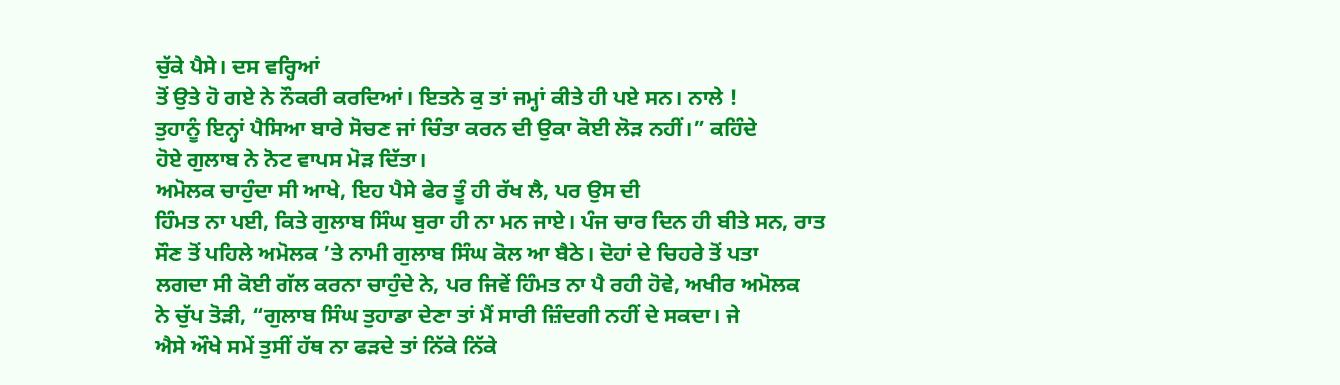ਚੁੱਕੇ ਪੈਸੇ। ਦਸ ਵਰ੍ਹਿਆਂ
ਤੋਂ ਉਤੇ ਹੋ ਗਏ ਨੇ ਨੌਕਰੀ ਕਰਦਿਆਂ। ਇਤਨੇ ਕੁ ਤਾਂ ਜਮ੍ਹਾਂ ਕੀਤੇ ਹੀ ਪਏ ਸਨ। ਨਾਲੇ !
ਤੁਹਾਨੂੰ ਇਨ੍ਹਾਂ ਪੈਸਿਆ ਬਾਰੇ ਸੋਚਣ ਜਾਂ ਚਿੰਤਾ ਕਰਨ ਦੀ ਉਕਾ ਕੋਈ ਲੋੜ ਨਹੀਂ।” ਕਹਿੰਦੇ
ਹੋਏ ਗੁਲਾਬ ਨੇ ਨੋਟ ਵਾਪਸ ਮੋੜ ਦਿੱਤਾ।
ਅਮੋਲਕ ਚਾਹੁੰਦਾ ਸੀ ਆਖੇ, ਇਹ ਪੈਸੇ ਫੇਰ ਤੂੰ ਹੀ ਰੱਖ ਲੈ, ਪਰ ਉਸ ਦੀ
ਹਿੰਮਤ ਨਾ ਪਈ, ਕਿਤੇ ਗੁਲਾਬ ਸਿੰਘ ਬੁਰਾ ਹੀ ਨਾ ਮਨ ਜਾਏ। ਪੰਜ ਚਾਰ ਦਿਨ ਹੀ ਬੀਤੇ ਸਨ, ਰਾਤ
ਸੌਣ ਤੋਂ ਪਹਿਲੇ ਅਮੋਲਕ ’ਤੇ ਨਾਮੀ ਗੁਲਾਬ ਸਿੰਘ ਕੋਲ ਆ ਬੈਠੇ। ਦੋਹਾਂ ਦੇ ਚਿਹਰੇ ਤੋਂ ਪਤਾ
ਲਗਦਾ ਸੀ ਕੋਈ ਗੱਲ ਕਰਨਾ ਚਾਹੁੰਦੇ ਨੇ, ਪਰ ਜਿਵੇਂ ਹਿੰਮਤ ਨਾ ਪੈ ਰਹੀ ਹੋਵੇ, ਅਖੀਰ ਅਮੋਲਕ
ਨੇ ਚੁੱਪ ਤੋੜੀ, “ਗੁਲਾਬ ਸਿੰਘ ਤੁਹਾਡਾ ਦੇਣਾ ਤਾਂ ਮੈਂ ਸਾਰੀ ਜ਼ਿੰਦਗੀ ਨਹੀਂ ਦੇ ਸਕਦਾ। ਜੇ
ਐਸੇ ਔਖੇ ਸਮੇਂ ਤੁਸੀਂ ਹੱਥ ਨਾ ਫੜਦੇ ਤਾਂ ਨਿੱਕੇ ਨਿੱਕੇ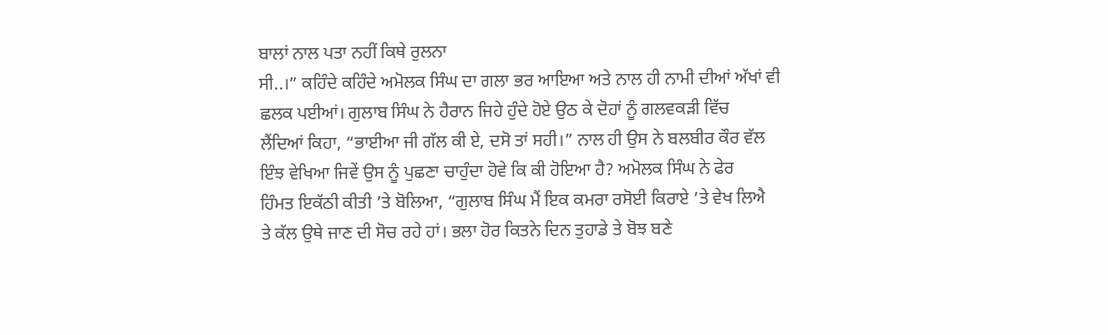ਬਾਲਾਂ ਨਾਲ ਪਤਾ ਨਹੀਂ ਕਿਥੇ ਰੁਲਨਾ
ਸੀ..।” ਕਹਿੰਦੇ ਕਹਿੰਦੇ ਅਮੋਲਕ ਸਿੰਘ ਦਾ ਗਲਾ ਭਰ ਆਇਆ ਅਤੇ ਨਾਲ ਹੀ ਨਾਮੀ ਦੀਆਂ ਅੱਖਾਂ ਵੀ
ਛਲਕ ਪਈਆਂ। ਗੁਲਾਬ ਸਿੰਘ ਨੇ ਹੈਰਾਨ ਜਿਹੇ ਹੁੰਦੇ ਹੋਏ ਉਠ ਕੇ ਦੋਹਾਂ ਨੂੰ ਗਲਵਕੜੀ ਵਿੱਚ
ਲੈਂਦਿਆਂ ਕਿਹਾ, “ਭਾਈਆ ਜੀ ਗੱਲ ਕੀ ਏ, ਦਸੋ ਤਾਂ ਸਹੀ।” ਨਾਲ ਹੀ ਉਸ ਨੇ ਬਲਬੀਰ ਕੌਰ ਵੱਲ
ਇੰਝ ਵੇਖਿਆ ਜਿਵੇਂ ਉਸ ਨੂੰ ਪੁਛਣਾ ਚਾਹੁੰਦਾ ਹੋਵੇ ਕਿ ਕੀ ਹੋਇਆ ਹੈ? ਅਮੋਲਕ ਸਿੰਘ ਨੇ ਫੇਰ
ਹਿੰਮਤ ਇਕੱਠੀ ਕੀਤੀ ’ਤੇ ਬੋਲਿਆ, “ਗੁਲਾਬ ਸਿੰਘ ਮੈਂ ਇਕ ਕਮਰਾ ਰਸੋਈ ਕਿਰਾਏ ’ਤੇ ਵੇਖ ਲਿਐ
ਤੇ ਕੱਲ ਉਥੇ ਜਾਣ ਦੀ ਸੋਚ ਰਹੇ ਹਾਂ। ਭਲਾ ਹੋਰ ਕਿਤਨੇ ਦਿਨ ਤੁਹਾਡੇ ਤੇ ਬੋਝ ਬਣੇ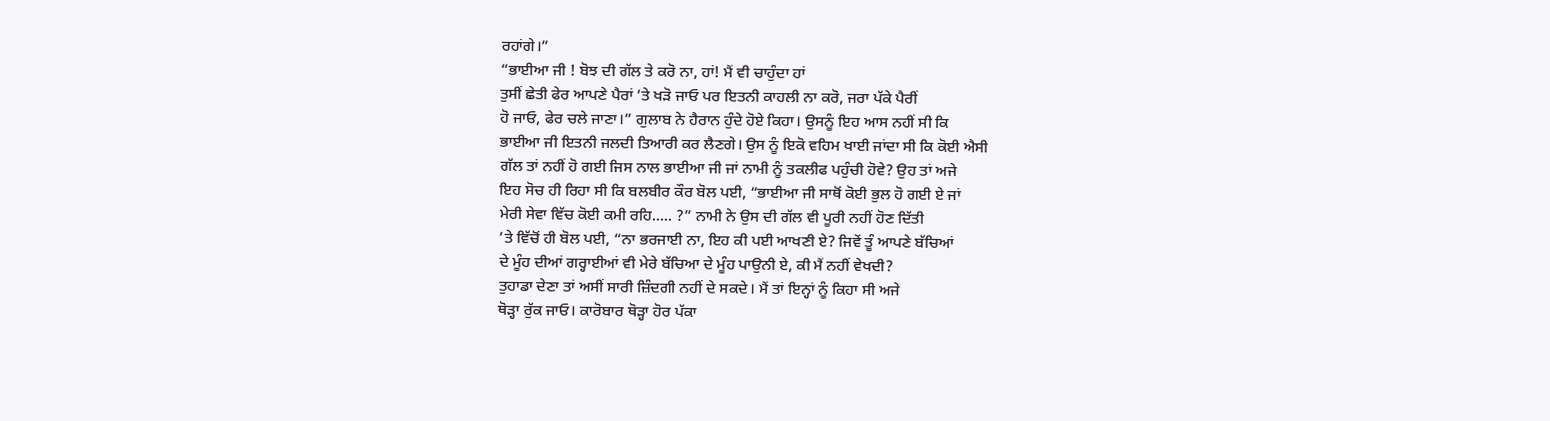ਰਹਾਂਗੇ।”
“ਭਾਈਆ ਜੀ ! ਬੋਝ ਦੀ ਗੱਲ ਤੇ ਕਰੋ ਨਾ, ਹਾਂ! ਮੈਂ ਵੀ ਚਾਹੁੰਦਾ ਹਾਂ
ਤੁਸੀਂ ਛੇਤੀ ਫੇਰ ਆਪਣੇ ਪੈਰਾਂ ’ਤੇ ਖੜੋ ਜਾਓ ਪਰ ਇਤਨੀ ਕਾਹਲੀ ਨਾ ਕਰੋ, ਜਰਾ ਪੱਕੇ ਪੈਰੀਂ
ਹੋ ਜਾਓ, ਫੇਰ ਚਲੇ ਜਾਣਾ।” ਗੁਲਾਬ ਨੇ ਹੈਰਾਨ ਹੁੰਦੇ ਹੋਏ ਕਿਹਾ। ਉਸਨੂੰ ਇਹ ਆਸ ਨਹੀਂ ਸੀ ਕਿ
ਭਾਈਆ ਜੀ ਇਤਨੀ ਜਲਦੀ ਤਿਆਰੀ ਕਰ ਲੈਣਗੇ। ਉਸ ਨੂੰ ਇਕੋ ਵਹਿਮ ਖਾਈ ਜਾਂਦਾ ਸੀ ਕਿ ਕੋਈ ਐਸੀ
ਗੱਲ ਤਾਂ ਨਹੀਂ ਹੋ ਗਈ ਜਿਸ ਨਾਲ ਭਾਈਆ ਜੀ ਜਾਂ ਨਾਮੀ ਨੂੰ ਤਕਲੀਫ ਪਹੁੰਚੀ ਹੋਵੇ? ਉਹ ਤਾਂ ਅਜੇ
ਇਹ ਸੋਚ ਹੀ ਰਿਹਾ ਸੀ ਕਿ ਬਲਬੀਰ ਕੌਰ ਬੋਲ ਪਈ, “ਭਾਈਆ ਜੀ ਸਾਥੋਂ ਕੋਈ ਭੁਲ ਹੋ ਗਈ ਏ ਜਾਂ
ਮੇਰੀ ਸੇਵਾ ਵਿੱਚ ਕੋਈ ਕਮੀ ਰਹਿ..... ?” ਨਾਮੀ ਨੇ ਉਸ ਦੀ ਗੱਲ ਵੀ ਪੂਰੀ ਨਹੀਂ ਹੋਣ ਦਿੱਤੀ
’ਤੇ ਵਿੱਚੋਂ ਹੀ ਬੋਲ ਪਈ, “ਨਾ ਭਰਜਾਈ ਨਾ, ਇਹ ਕੀ ਪਈ ਆਖਣੀ ਏ? ਜਿਵੇਂ ਤੂੰ ਆਪਣੇ ਬੱਚਿਆਂ
ਦੇ ਮੂੰਹ ਦੀਆਂ ਗਰ੍ਹਾਈਆਂ ਵੀ ਮੇਰੇ ਬੱਚਿਆ ਦੇ ਮੂੰਹ ਪਾਉਨੀ ਏ, ਕੀ ਮੈਂ ਨਹੀਂ ਵੇਖਦੀ?
ਤੁਹਾਡਾ ਦੇਣਾ ਤਾਂ ਅਸੀਂ ਸਾਰੀ ਜ਼ਿੰਦਗੀ ਨਹੀਂ ਦੇ ਸਕਦੇ। ਮੈਂ ਤਾਂ ਇਨ੍ਹਾਂ ਨੂੰ ਕਿਹਾ ਸੀ ਅਜੇ
ਥੋੜ੍ਹਾ ਰੁੱਕ ਜਾਓ। ਕਾਰੋਬਾਰ ਥੋੜ੍ਹਾ ਹੋਰ ਪੱਕਾ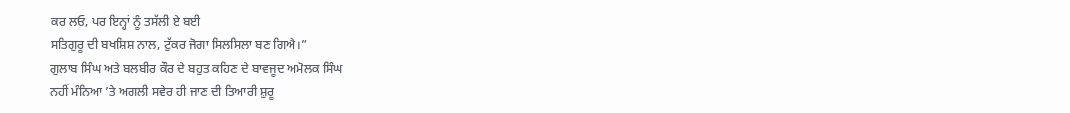ਕਰ ਲਓ, ਪਰ ਇਨ੍ਹਾਂ ਨੂੰ ਤਸੱਲੀ ਏ ਬਈ
ਸਤਿਗੁਰੂ ਦੀ ਬਖਸ਼ਿਸ਼ ਨਾਲ, ਟੁੱਕਰ ਜੋਗਾ ਸਿਲਸਿਲਾ ਬਣ ਗਿਐ।”
ਗੁਲਾਬ ਸਿੰਘ ਅਤੇ ਬਲਬੀਰ ਕੌਰ ਦੇ ਬਹੁਤ ਕਹਿਣ ਦੇ ਬਾਵਜੂਦ ਅਮੋਲਕ ਸਿੰਘ
ਨਹੀਂ ਮੰਨਿਆ ’ਤੇ ਅਗਲੀ ਸਵੇਰ ਹੀ ਜਾਣ ਦੀ ਤਿਆਰੀ ਸ਼ੁਰੂ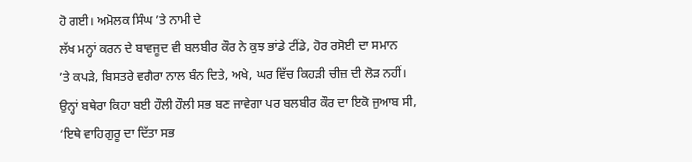ਹੋ ਗਈ। ਅਮੋਲਕ ਸਿੰਘ ’ਤੇ ਨਾਮੀ ਦੇ
ਲੱਖ ਮਨ੍ਹਾਂ ਕਰਨ ਦੇ ਬਾਵਜੂਦ ਵੀ ਬਲਬੀਰ ਕੌਰ ਨੇ ਕੁਝ ਭਾਂਡੇ ਟੀਂਡੇ, ਹੋਰ ਰਸੋਈ ਦਾ ਸਮਾਨ
’ਤੇ ਕਪੜੇ, ਬਿਸਤਰੇ ਵਗੈਰਾ ਨਾਲ ਬੰਨ ਦਿਤੇ, ਅਖੇ, ਘਰ ਵਿੱਚ ਕਿਹੜੀ ਚੀਜ਼ ਦੀ ਲੋੜ ਨਹੀਂ।
ਉਨ੍ਹਾਂ ਬਥੇਰਾ ਕਿਹਾ ਬਈ ਹੌਲੀ ਹੌਲੀ ਸਭ ਬਣ ਜਾਵੇਗਾ ਪਰ ਬਲਬੀਰ ਕੌਰ ਦਾ ਇਕੋ ਜੁਆਬ ਸੀ,
‘ਇਥੇ ਵਾਹਿਗੁਰੂ ਦਾ ਦਿੱਤਾ ਸਭ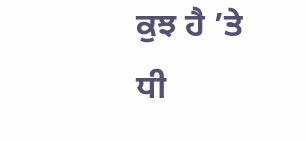ਕੁਝ ਹੈ ’ਤੇ ਧੀ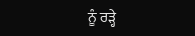ਨੂੰ ਰੜ੍ਹੇ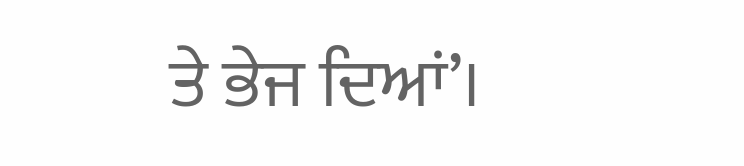ਤੇ ਭੇਜ ਦਿਆਂ’।